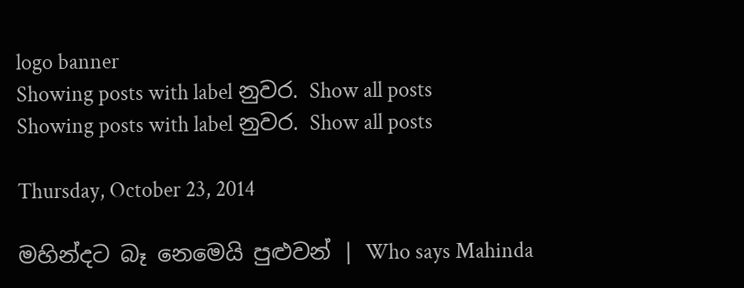logo banner
Showing posts with label නුවර. Show all posts
Showing posts with label නුවර. Show all posts

Thursday, October 23, 2014

මහින්දට බෑ නෙමෙයි පුළුවන් | Who says Mahinda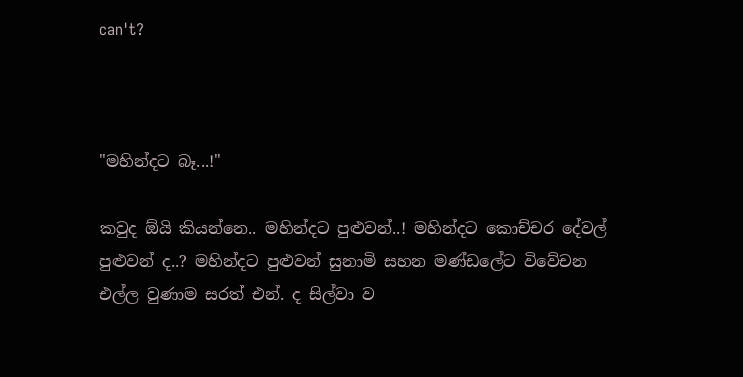can't?



"මහින්දට බෑ...!"

කවුද ඕයි කියන්නෙ.. මහින්දට පුළුවන්..! මහින්දට කොච්චර දේවල් පුළුවන් ද..? මහින්දට පුළුවන් සුනාමි සහන මණ්ඩලේට විවේචන එල්ල වුණාම සරත් එන්. ද සිල්වා ව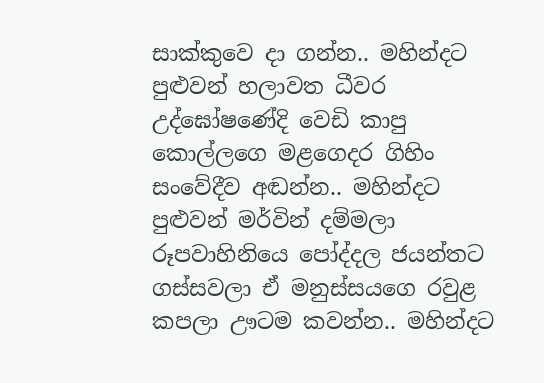සාක්කුවෙ දා ගන්න.. මහින්දට පුළුවන් හලාවත ධීවර උද්ඝෝෂණේදි වෙඩි කාපු කොල්ලගෙ මළගෙදර ගිහිං සංවේදීව අඬන්න.. මහින්දට පුළුවන් මර්වින් දම්මලා රූපවාහිනියෙ පෝද්දල ජයන්‍තට ගස්සවලා ඒ මනුස්සයගෙ රවුළ කපලා ඌටම කවන්න.. මහින්දට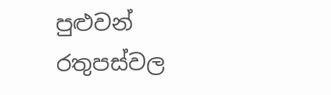පුළුවන් රතුපස්වල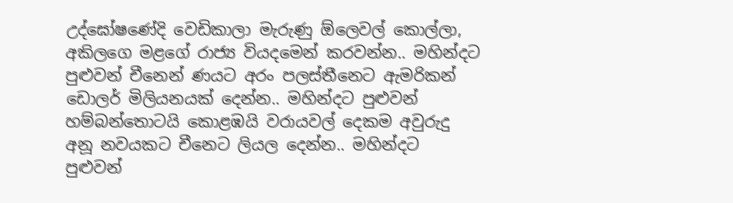උද්ඝෝෂණේදි වෙඩිකාලා මැරුණු ඕලෙවල් කොල්ලා, අකිලගෙ මළගේ රාජ්‍ය වියදමෙන් කරවන්න.. මහින්දට පුළුවන් චීනෙන් ණයට අරං පලස්තීනෙට ඇමරිකන් ඩොලර් මිලියනයක් දෙන්න.. මහින්දට පුළුවන් හම්බන්තොටයි කොළඹයි වරායවල් දෙකම අවුරුදු අනූ නවයකට චීනෙට ලියල දෙන්න.. මහින්දට පුළුවන්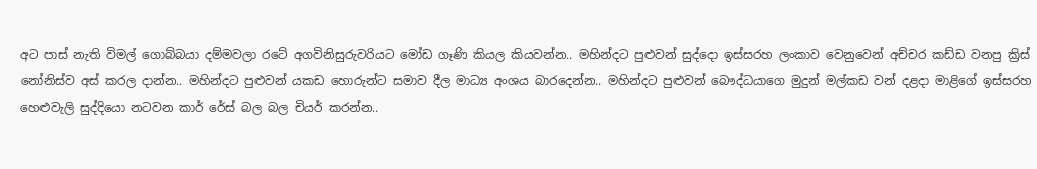අට පාස් නැති විමල් ගොබ්බයා දම්මවලා රටේ අගවිනිසුරුවරියට මෝඩ ගෑණි කියල කියවන්න.. මහින්දට පුළුවන් සුද්දො ඉස්සරහ ලංකාව වෙනුවෙන් අච්චර කඩ්ඩ වනපු ක්‍රිස් නෝනිස්ව අස් කරල දාන්න.. මහින්දට පුළුවන් යකඩ හොරුන්ට සමාව දීල මාධ්‍ය අංශය බාරදෙන්න.. මහින්දට පුළුවන් බෞද්ධයාගෙ මුදුන් මල්කඩ වන් දළදා මාළිගේ ඉස්සරහ හෙළුවැලි සුද්දියො නටවන කාර් රේස් බල බල චියර් කරන්න..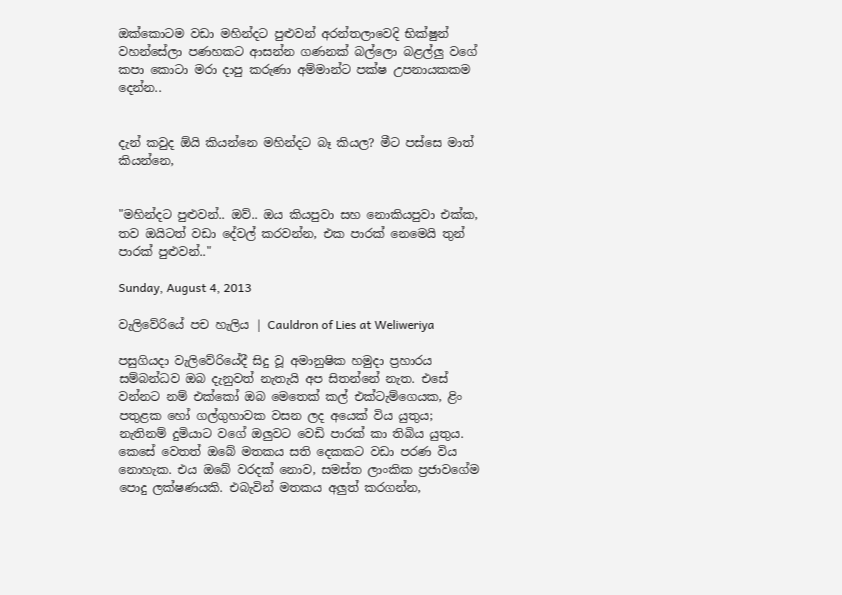ඔක්කොටම වඩා මහින්දට පුළුවන් අරන්‍තලාවෙදි භික්ෂුන් වහන්සේලා පණහකට ආසන්න ගණනක් බල්ලො බළල්ලු වගේ කපා කොටා මරා දාපු කරුණා අම්මාන්ට පක්ෂ උපනායකකම දෙන්න..


දැන් කවුද ඕයි කියන්නෙ මහින්දට බෑ කියල? මීට පස්සෙ මාත් කියන්නෙ,


"මහින්දට පුළුවන්.. ඔව්.. ඔය කියපුවා සහ නොකියපුවා එක්ක, තව ඔයිටත් වඩා දේවල් කරවන්න, එක පාරක් නෙමෙයි තුන් පාරක් පුළුවන්.."

Sunday, August 4, 2013

වැලිවේරියේ පච හැලිය | Cauldron of Lies at Weliweriya

පසුගියදා වැලිවේරියේදී සිදු වූ අමානුෂික හමුදා ප්‍රහාරය සම්බන්ධව ඔබ දැනුවත් නැතැයි අප සිතන්නේ නැත. එසේ වන්නට නම් එක්කෝ ඔබ මෙතෙක් කල් එක්ටැම්ගෙයක, ළිං පතුළක හෝ ගල්ගුහාවක වසන ලද අයෙක් විය යුතුය; නැතිනම් දුමියාට වගේ ඔලුවට වෙඩි පාරක් කා තිබිය යුතුය. කෙසේ වෙතත් ඔබේ මතකය සති දෙකකට වඩා පරණ විය නොහැක. එය ඔබේ වරදක් නොව, සමස්ත ලාංකික ප්‍රජාවගේම පොදු ලක්ෂණයකි. එබැවින් මතකය අලුත් කරගන්න,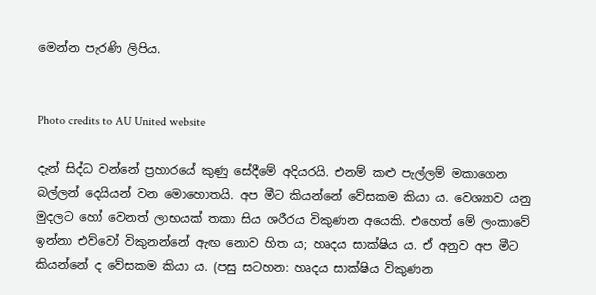මෙන්න පැරණි ලිපිය.


Photo credits to AU United website

දැන් සිද්ධ වන්නේ ප්‍රහාරයේ කුණු සේදීමේ අදියරයි. එනම් කළු පැල්ලම් මකාගෙන බල්ලන් දෙයියන් වන මොහොතයි. අප මීට කියන්නේ වේසකම කියා ය. වෙශ්‍යාව යනු මුදලට හෝ වෙනත් ලාභයක් තකා සිය ශරීරය විකුණන අයෙකි. එහෙත් මේ ලංකාවේ ඉන්නා එව්වෝ විකුනන්නේ ඇඟ නොව හිත ය; හෘදය සාක්ෂිය ය. ඒ අනුව අප මීට කියන්නේ ද වේසකම කියා ය. (පසු සටහන: හෘදය සාක්ෂිය විකුණන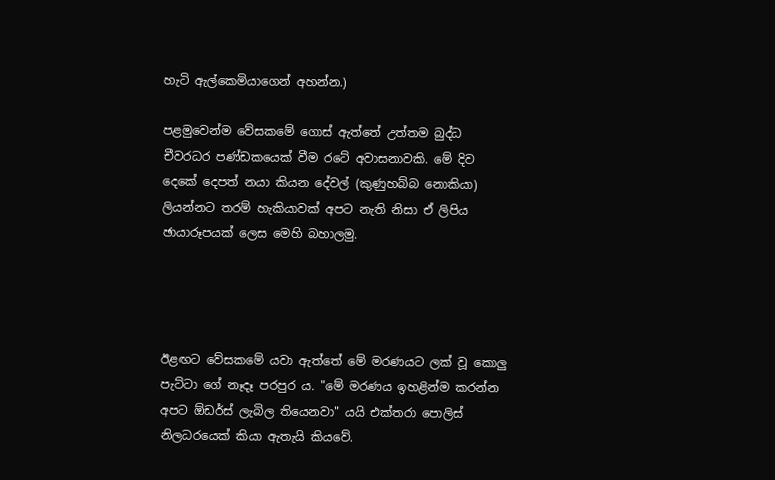හැටි ඇල්කෙමියාගෙන් අහන්න.)

පළමුවෙන්ම වේසකමේ ගොස් ඇත්තේ උත්තම බුද්ධ චීවරධර පණ්ඩකයෙක් වීම රටේ අවාසනාවකි. මේ දිව දෙකේ දෙපත් නයා කියන දේවල් (කුණුහබ්බ නොකියා) ලියන්නට තරම් හැකියාවක් අපට නැති නිසා ඒ ලිපිය ඡායාරූපයක් ලෙස මෙහි බහාලමු.




ඊළඟට වේසකමේ යවා ඇත්තේ මේ මරණයට ලක් වූ කොලු පැට්ටා ගේ නෑදෑ පරපුර ය. "මේ මරණය ඉහළින්ම කරන්න අපට ඕඩර්ස් ලැබිල තියෙනවා" යයි එක්තරා පොලිස් නිලධරයෙක් කියා ඇතැයි කියවේ.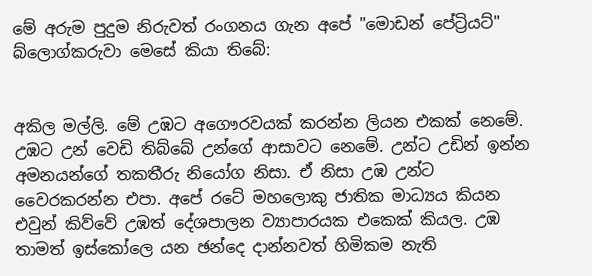මේ අරුම පුදුම නිරුවත් රංගනය ගැන අපේ "මොඩන් පේට්‍රියට්" බ්ලොග්කරුවා මෙසේ කියා තිබේ:


අකිල මල්ලි. මේ උඹට අගෞරවයක් කරන්න ලියන එකක් නෙමේ. උඹට උන් වෙඩි තිබ්බේ උන්ගේ ආසාවට නෙමේ. උන්ට උඩින් ඉන්න අමනයන්ගේ තකතීරු නියෝග නිසා. ඒ නිසා උඹ උන්ට වෛරකරන්න එපා. අපේ රටේ මහලොකු ජාතික මාධ්‍යය කියන එවුන් කිව්වේ උඹත් දේශපාලන ව්‍යාපාරයක එකෙක් කියල. උඹ තාමත් ඉස්කෝලෙ යන ඡන්දෙ දාන්නවත් හිමිකම නැති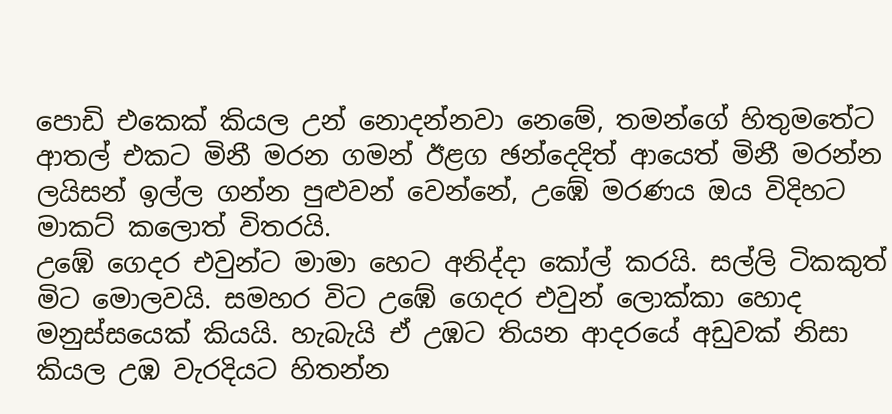පොඩි එකෙක් කියල උන් නොදන්නවා නෙමේ, තමන්ගේ හිතුමතේට ආතල් එකට මිනී මරන ගමන් ඊළග ඡන්දෙදිත් ආයෙත් මිනී මරන්න ලයිසන් ඉල්ල ගන්න පුළුවන් වෙන්නේ, උඹේ මරණය ඔය විදිහට මාකට් කලොත් විතරයි.
උඹේ ගෙදර එවුන්ට මාමා හෙට අනිද්දා කෝල් කරයි. සල්ලි ටිකකුත් මිට මොලවයි. සමහර විට උඹේ ගෙදර එවුන් ලොක්කා හොද මනුස්සයෙක් කියයි. හැබැයි ඒ උඹට තියන ආදරයේ අඩුවක් නිසා කියල උඹ වැරදියට හිතන්න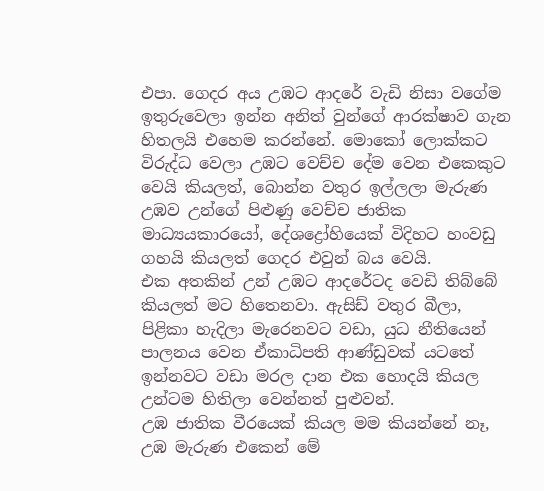එපා. ගෙදර අය උඹට ආදරේ වැඩි නිසා වගේම ඉතුරුවෙලා ඉන්න අනිත් වුන්ගේ ආරක්ෂාව ගැන හිතලයි එහෙම කරන්නේ. මොකෝ ලොක්කට විරුද්ධ වෙලා උඹට වෙච්ච දේම වෙන එකෙකුට වෙයි කියලත්, බොන්න වතුර ඉල්ලලා මැරුණ උඹව උන්ගේ පිළුණු වෙච්ච ජාතික මාධ්‍යයකාරයෝ, දේශද්‍රෝහියෙක් විදිහට හංවඩු ගහයි කියලත් ගෙදර එවුන් බය වෙයි.
එක අතකින් උන් උඹට ආදරේටද වෙඩි තිබ්බේ කියලත් මට හිතෙනවා. ඇසිඩ් වතුර බීලා, පිළිකා හැදිලා මැරෙනවට වඩා, යුධ නීතියෙන් පාලනය වෙන ඒකාධිපති ආණ්ඩුවක් යටතේ ඉන්නවට වඩා මරල දාන එක හොදයි කියල උන්ටම හිතිලා වෙන්නත් පුළුවන්.
උඹ ජාතික වීරයෙක් කියල මම කියන්නේ නෑ, උඹ මැරුණ එකෙන් මේ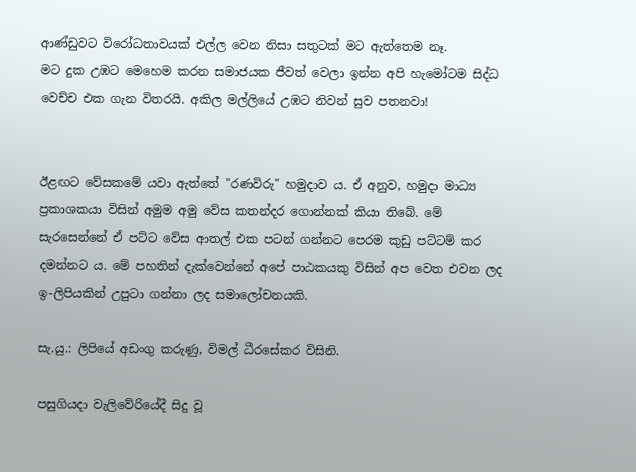ආණ්ඩුවට විරෝධතාවයක් එල්ල වෙන නිසා සතුටක් මට ඇත්තෙම නෑ.
මට දුක උඹට මෙහෙම කරන සමාජයක ජීවත් වෙලා ඉන්න අපි හැමෝටම සිද්ධ වෙච්ච එක ගැන විතරයි. අකිල මල්ලියේ උඹට නිවන් සුව පතනවා!


ඊළඟට වේසකමේ යවා ඇත්තේ "රණවිරු" හමුදාව ය. ඒ අනුව, හමුදා මාධ්‍ය ප්‍රකාශකයා විසින් අමුම අමු වේස කතන්දර ගොන්නක් කියා තිබේ. මේ සැරසෙන්නේ ඒ පට්ට වේස ආතල් එක පටන් ගන්නට පෙරම කුඩු පට්ටම් කර දමන්නට ය. මේ පහතින් දැක්වෙන්නේ අපේ පාඨකයකු විසින් අප වෙත එවන ලද ඉ-ලිපියකින් උපුටා ගන්නා ලද සමාලෝචනයකි.

සැ.යු.: ලිපියේ අඩංගු කරුණු, විමල් ධීරසේකර විසිනි.

පසුගියදා වැලිවේරියේදී සිදු වූ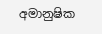අමානුෂික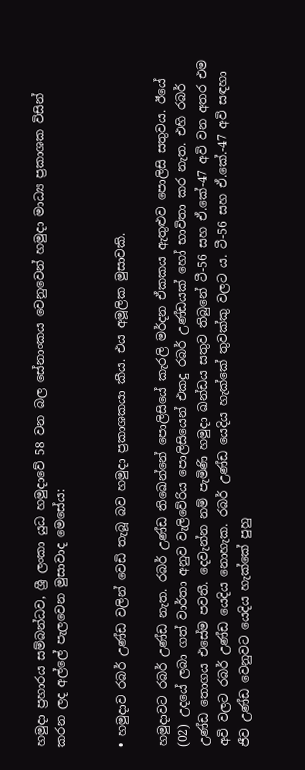හමුදා ප්‍රහාරය සම්බන්ධව, ශ්‍රී ලංකා යුධ හමුදාවේ 58 වන බල සේනාංකය වෙනුවෙන් හමුදා මාධ්‍ය ප්‍රකාශක විසින් කරන ලද අල්ලේ පැලවෙන මුසාවාද මෙසේය:


• හමුදාව රබර් උණ්ඩ වලින් වෙඩි තැබූ බව හමුදා ප්‍රකාශකයා කීය. එය අමූලික මුසාවකි.

හමුදාවට රබර් උණ්ඩ නැත. රබර් උණ්ඩ තිඛෙන්නේ පොලිසියේ කැරලි මර්දන ඒකකය ඇතුළුව පොලිසි සතුවය. ඊයේ (02) උදයේ ලබා ගත් වාර්තා අනුව වැලිවේරිය පොලිසියෙන් එකදු රබර් උණ්ඩයක් හෝ භාවිතා කර නැත. එහි රබර් උණ්ඩ තොගය එසේම පවතී. දෙවැන්න නම් පැමිණි හමුදා ඛන්ඩය සතුව තිබුනේ ටී-56 සහ ඒ.කේ-47 අවි වන අතර එම අවි වලට රබර් උණ්ඩ යෙදිය නොහැක. රබර් උණ්ඩ යෙදිය හැක්කේ තුවක්කු වලට ය. ටී-56 සහ ඒ.කේ.-47 අවි සඳහා ජීව උණ්ඩ වෙනුවට යෙදිය හැක්කේ පුහු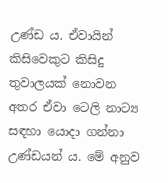උණ්ඩ ය. ඒවායින් කිසිවෙකුට කිසිදු තුවාලයක් නොවන අතර ඒවා ටෙලි නාට්‍ය සඳහා යොදා ගන්නා උණ්ඩයන් ය. මේ අනුව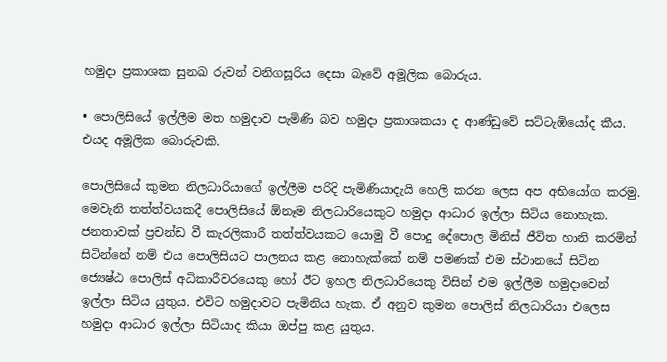හමුදා ප්‍රකාශක සුනඛ රුවන් වනිගසූරිය දෙසා බෑවේ අමූලික බොරුය.

• පොලිසියේ ඉල්ලීම මත හමුදාව පැමිණි බව හමුදා ප්‍රකාශකයා ද ආණ්ඩුවේ සට්ටැඹියෝද කීය. එයද අමූලික බොරුවකි.

පොලිසියේ කුමන නිලධාරියාගේ ඉල්ලීම පරිදි පැමිණියාදැයි හෙලි කරන ලෙස අප අභියෝග කරමු. මෙවැනි තත්ත්වයකදී පොලිසියේ ඕනෑම නිලධාරියෙකුට හමුදා ආධාර ඉල්ලා සිටිය නොහැක. ජනතාවක් ප්‍රචන්ඩ වී කැරලිකාරී තත්ත්වයකට යොමු වී පොදු දේපොල මිනිස් ජීවිත හානි කරමින් සිටින්නේ නම් එය පොලිසියට පාලනය කළ නොහැක්කේ නම් පමණක් එම ස්ථානයේ සිටින ජ්‍යෙෂ්ඨ පොලිස් අධිකාරීවරයෙකු හෝ ඊට ඉහල නිලධාරියෙකු විසින් එම ඉල්ලීම හමුදාවෙන් ඉල්ලා සිටිය යුතුය. එවිට හමුදාවට පැමිනිය හැක. ඒ අනුව කුමන පොලිස් නිලධාරියා එලෙස හමුදා ආධාර ඉල්ලා සිටියාද කියා ඔප්පු කළ යුතුය.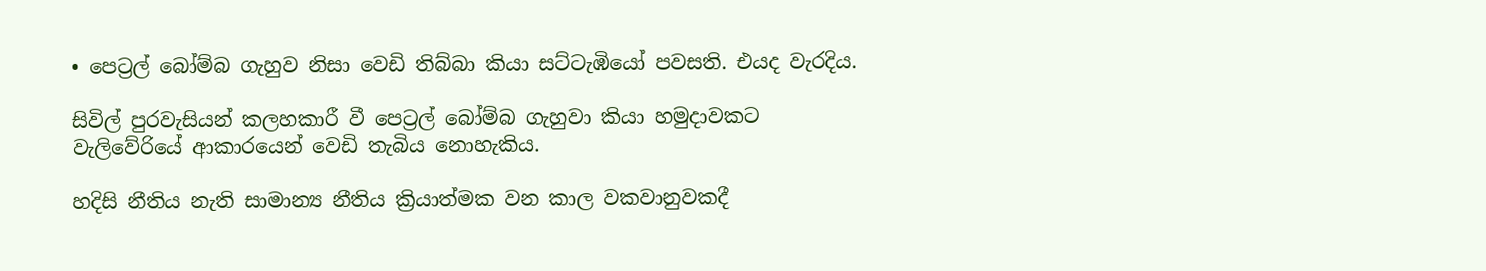• පෙට්‍රල් බෝම්බ ගැහුව නිසා වෙඩි තිබ්බා කියා සට්ටැඹියෝ පවසති. එයද වැරදිය.

සිවිල් පුරවැසියන් කලහකාරී වී පෙට්‍රල් බෝම්බ ගැහුවා කියා හමුදාවකට වැලිවේරියේ ආකාරයෙන් වෙඩි තැබිය නොහැකිය.

හදිසි නීතිය නැති සාමාන්‍ය නීතිය ක්‍රියාත්මක වන කාල වකවානුවකදී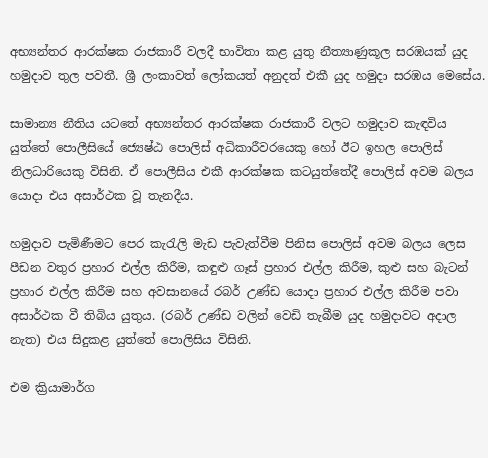අභ්‍යන්තර ආරක්ෂක රාජකාරී වලදී භාවිතා කළ යුතු නීත්‍යාණුකූල සරඹයක් යුද හමුදාව තුල පවතී. ශ්‍රී ලංකාවත් ලෝකයත් අනුදත් එකී යුද හමුදා සරඹය මෙසේය.

සාමාන්‍ය නීතිය යටතේ අභ්‍යන්තර ආරක්ෂක රාජකාරී වලට හමුදාව කැඳවිය යුත්තේ පොලීසියේ ජ්‍යෙෂ්ඨ පොලිස් අධිකාරීවරයෙකු හෝ ඊට ඉහල පොලිස් නිලධාරියෙකු විසිනි. ඒ පොලීසිය එකී ආරක්ෂක කටයුත්තේදී පොලිස් අවම බලය යොදා එය අසාර්ථක වූ තැනදීය.

හමුදාව පැමිණීමට පෙර කැරැලි මැඩ පැවැත්වීම පිනිස පොලිස් අවම බලය ලෙස පීඩන වතුර ප්‍රහාර එල්ල කිරීම, කඳුළු ගෑස් ප්‍රහාර එල්ල කිරීම, කුළු සහ බැටන් ප්‍රහාර එල්ල කිරීම සහ අවසානයේ රබර් උණ්ඩ යොදා ප්‍රහාර එල්ල කිරීම පවා අසාර්ථක වී තිබිය යුතුය. (රබර් උණ්ඩ වලින් වෙඩි තැබීම යුද හමුදාවට අදාල නැත) එය සිදුකළ යුත්තේ පොලිසිය විසිනි.

එම ක්‍රියාමාර්ග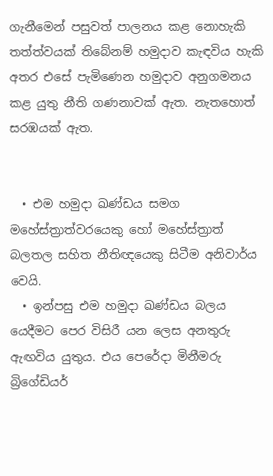ගැනීමෙන් පසුවත් පාලනය කළ නොහැකි තත්ත්වයක් තිබේනම් හමුදාව කැඳවිය හැකි අතර එසේ පැමිණෙන හමුදාව අනුගමනය කළ යුතු නීති ගණනාවක් ඇත. නැතහොත් සරඹයක් ඇත.


  • එම හමුදා ඛණ්ඩය සමග මහේස්ත්‍රාත්වරයෙකු හෝ මහේස්ත්‍රාත් බලතල සහිත නීතිඥයෙකු සිටීම අනිවාර්ය වෙයි.
  • ඉන්පසු එම හමුදා ඛණ්ඩය බලය යෙදීමට පෙර විසිරී යන ලෙස අනතුරු ඇඟවිය යුතුය. එය පෙරේදා මිනීමරු බ්‍රිගේඩියර්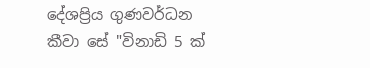දේශප්‍රිය ගුණවර්ධන කීවා සේ "විනාඩි 5 ක්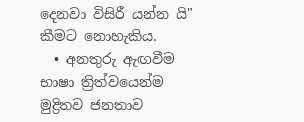දෙනවා විසිරී යන්න යි" කීමට නොහැකිය.
  • අනතුරු ඇඟවීම භාෂා ත්‍රිත්වයෙන්ම මුද්‍රිතව ජනතාව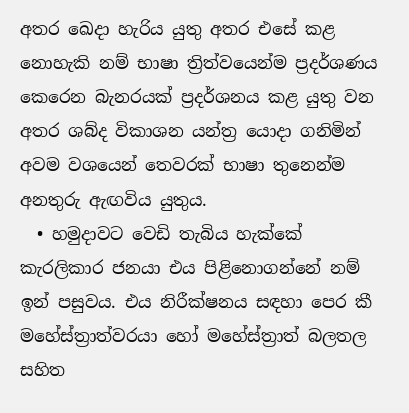අතර ඛෙදා හැරිය යුතු අතර එසේ කළ නොහැකි නම් භාෂා ත්‍රිත්වයෙන්ම ප්‍රදර්ශණය කෙරෙන බැනරයක් ප්‍රදර්ශනය කළ යුතු වන අතර ශබ්ද විකාශන යන්ත්‍ර යොදා ගනිමින් අවම වශයෙන් තෙවරක් භාෂා තුනෙන්ම අනතුරු ඇඟවිය යුතුය.
  • හමුදාවට වෙඩි තැබිය හැක්කේ කැරලිකාර ජනයා එය පිළිනොගන්නේ නම් ඉන් පසුවය. එය නිරීක්ෂනය සඳහා පෙර කී මහේස්ත්‍රාත්වරයා හෝ මහේස්ත්‍රාත් බලතල සහිත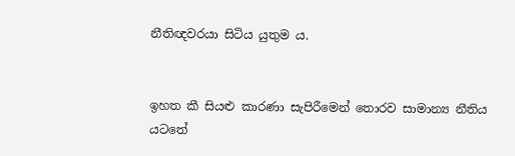නීතිඥවරයා සිටිය යුතුම ය.


ඉහත කී සියළු කාරණා සැපිරීමෙන් තොරව සාමාන්‍ය නීතිය යටතේ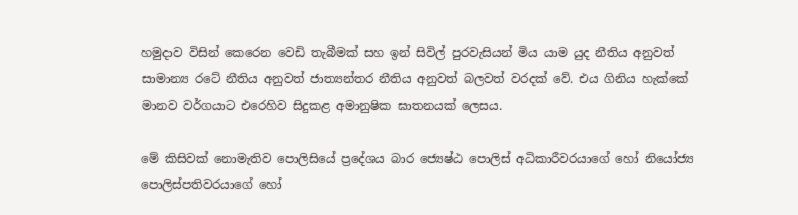හමුදාව විසින් කෙරෙන වෙඩි තැබීමක් සහ ඉන් සිවිල් පුරවැසියන් මිය යාම යුද නීතිය අනුවත් සාමාන්‍ය රටේ නීතිය අනුවත් ජාත්‍යන්තර නීතිය අනුවත් බලවත් වරදක් වේ. එය ගිනිය හැක්කේ මානව වර්ගයාට එරෙහිව සිදුකළ අමානුෂික ඝාතනයක් ලෙසය.

මේ කිසිවක් නොමැතිව පොලිසියේ ප්‍රදේශය බාර ජ්‍යෙෂ්ඨ පොලිස් අධිකාරීවරයාගේ හෝ නියෝජ්‍ය පොලිස්පතිවරයාගේ හෝ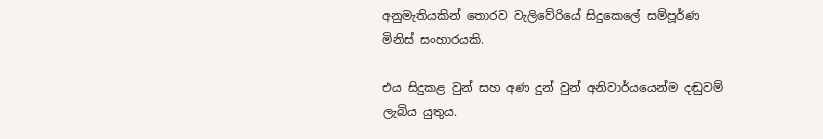අනුමැතියකින් තොරව වැලිවේරියේ සිදුකෙලේ සම්පූර්ණ මිනිස් සංහාරයකි.

එය සිදුකළ වුන් සහ අණ දුන් වුන් අනිවාර්යයෙන්ම දඬුවම් ලැබිය යුතුය.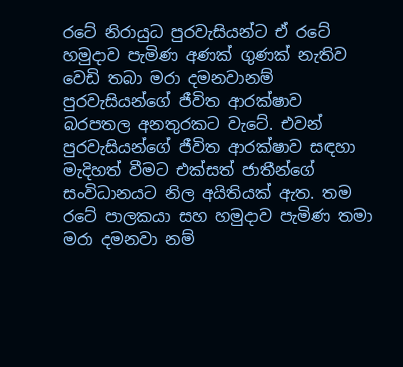රටේ නිරායුධ පුරවැසියන්ට ඒ රටේ හමුදාව පැමිණ අණක් ගුණක් නැතිව වෙඩි තබා මරා දමනවානම් පුරවැසියන්ගේ ජීවිත ආරක්ෂාව බරපතල අනතුරකට වැටේ. එවන් පුරවැසියන්ගේ ජීවිත ආරක්ෂාව සඳහා මැදිහත් වීමට එක්සත් ජාතීන්ගේ සංවිධානයට නිල අයිතියක් ඇත. තම රටේ පාලකයා සහ හමුදාව පැමිණ තමා මරා දමනවා නම්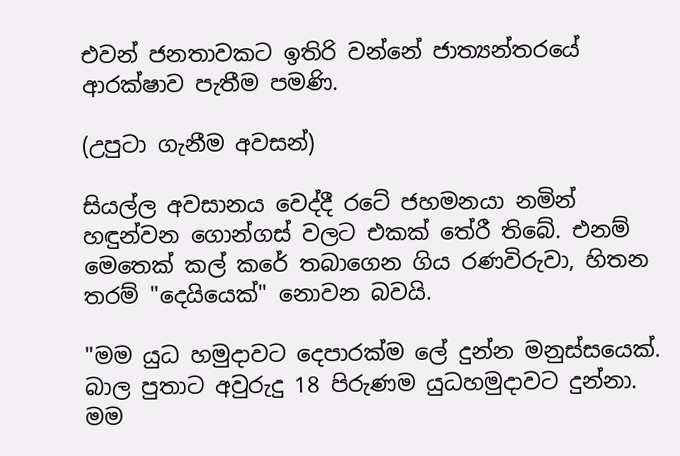එවන් ජනතාවකට ඉතිරි වන්නේ ජාත්‍යන්තරයේ ආරක්ෂාව පැතීම පමණි.

(උපුටා ගැනීම අවසන්)

සියල්ල අවසානය වෙද්දී රටේ ජහමනයා නමින් හඳුන්වන ගොන්ගස් වලට එකක් තේරී තිබේ. එනම් මෙතෙක් කල් කරේ තබාගෙන ගිය රණවිරුවා, හිතන තරම් "දෙයියෙක්" නොවන බවයි.

"මම යුධ හමුදාවට දෙපාරක්ම ලේ දුන්න මනුස්සයෙක්. බාල පුතාට අවුරුදු 18 පිරුණම යුධහමුදාවට දුන්නා. මම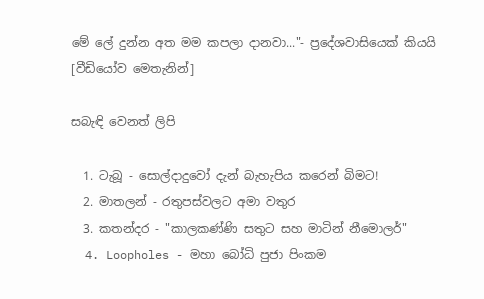මේ ලේ දුන්න අත මම කපලා දානවා..."- ප්‍රදේශවාසියෙක් කියයි [වීඩියෝව මෙතැනින්]

සබැඳි වෙනත් ලිපි

  1. ටැබූ - සොල්දාදුවෝ දැන් බැහැපිය කරෙන් බිමට!
  2. මාතලන් - රතුපස්වලට අමා වතුර
  3. කතන්දර - "කාලකණ්ණි සතුට සහ මාටින් නීමොලර්"
  4. Loopholes - මහා බෝධි පුජා පිංකම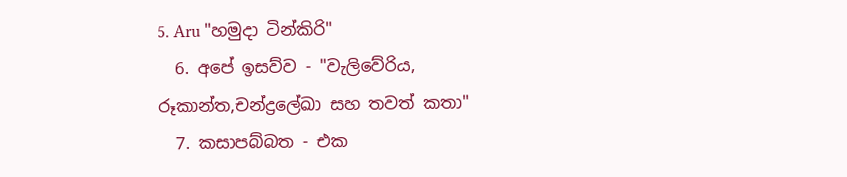5. Aru "හමුදා ටින්කිරි"
  6. අපේ ඉසව්ව - "වැලිවේරිය, රූකාන්ත,චන්ද්‍රලේඛා සහ තවත් කතා"
  7. කසාපබ්බත - එක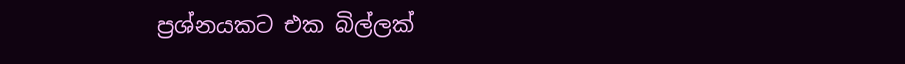ප්‍රශ්නයකට එක බිල්ලක්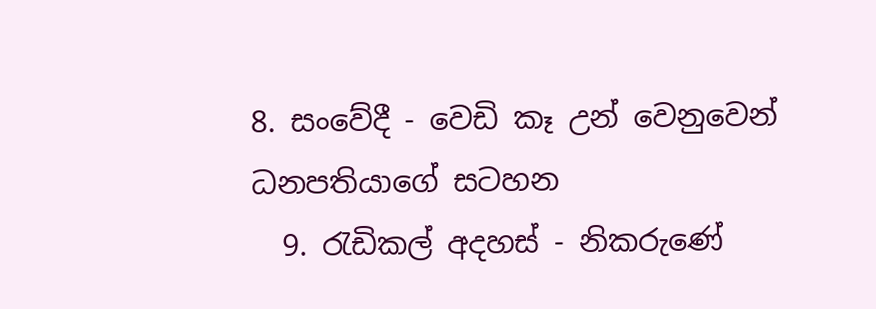8. සංවේදී - වෙඩි කෑ උන් වෙනුවෙන් ධනපතියාගේ සටහන
  9. රැඩිකල් අදහස් - නිකරුණේ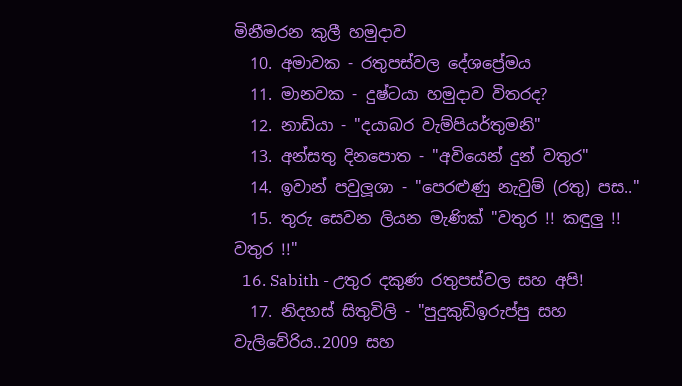මිනීමරන කුලී හමුදාව
  10. අමාවක - රතුපස්වල දේශප්‍රේමය
  11. මානවක - දුෂ්ටයා හමුදාව විතරද?
  12. නාඩියා - "දයාබර වැම්පියර්තුමනි"
  13. අන්සතු දිනපොත - "අවියෙන් දුන් වතුර"
  14. ඉවාන් පවුලූශා - "පෙරළුණු නැවුම් (රතු) පස.."
  15. තුරු සෙවන ලියන මැණික් "වතුර !! කඳුලු !! වතුර !!"
  16. Sabith - උතුර දකුණ රතුපස්වල සහ අපි!
  17. නිදහස් සිතුවිලි - "පුදුකුඩිඉරුප්පු සහ වැලිවේරිය..2009 සහ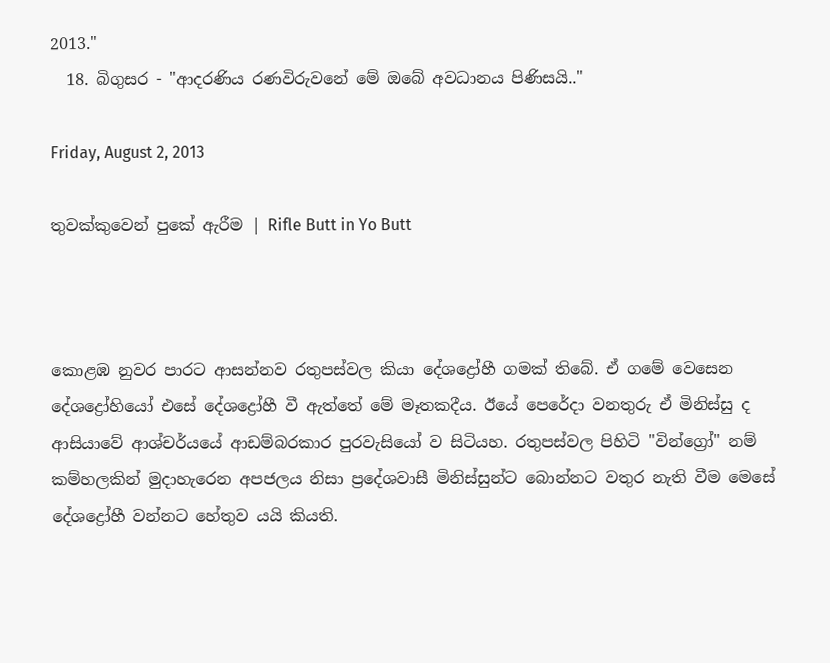2013."
  18. බිගුසර - "ආදරණිය රණවිරුවනේ මේ ඔබේ අවධානය පිණිසයි.."

Friday, August 2, 2013

තුවක්කුවෙන් පුකේ ඇරීම | Rifle Butt in Yo Butt



කොළඹ නුවර පාරට ආසන්නව රතුපස්වල කියා දේශද්‍රෝහී ගමක් තිබේ. ඒ ගමේ වෙසෙන දේශද්‍රෝහියෝ එසේ දේශද්‍රෝහී වී ඇත්තේ මේ මෑතකදීය. ඊයේ පෙරේදා වනතුරු ඒ මිනිස්සු ද ආසියාවේ ආශ්චර්යයේ ආඩම්බරකාර පුරවැසියෝ ව සිටියහ. රතුපස්වල පිහිටි "වින්ග්‍රෝ" නම් කම්හලකින් මුදාහැරෙන අපජලය නිසා ප්‍රදේශවාසී මිනිස්සුන්ට බොන්නට වතුර නැති වීම මෙසේ දේශද්‍රෝහී වන්නට හේතුව යයි කියති.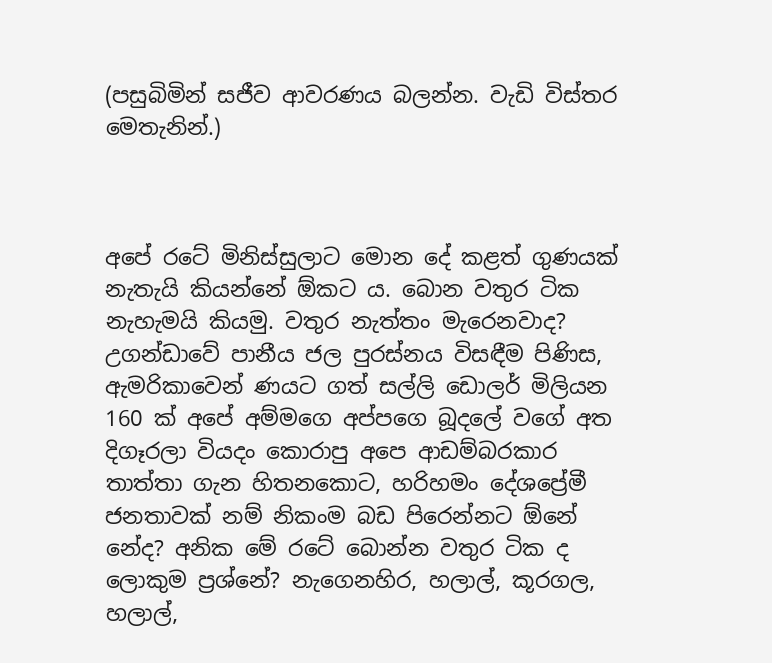(පසුබිමින් සජීව ආවරණය බලන්න. වැඩි විස්තර මෙතැනින්.)



අපේ රටේ මිනිස්සුලාට මොන දේ කළත් ගුණයක් නැතැයි කියන්නේ ඕකට ය. බොන වතුර ටික නැහැමයි කියමු. වතුර නැත්තං මැරෙනවාද? උගන්ඩාවේ පානීය ජල පුරස්නය විසඳීම පිණිස, ඇමරිකාවෙන් ණයට ගත් සල්ලි ඩොලර් මිලියන 160 ක් අපේ අම්මගෙ අප්පගෙ බූදලේ වගේ අත දිගෑරලා වියදං කොරාපු අපෙ ආඩම්බරකාර තාත්තා ගැන හිතනකොට, හරිහමං දේශප්‍රේමී ජනතාවක් නම් නිකංම බඩ පිරෙන්නට ඕනේ නේද? අනික මේ රටේ බොන්න වතුර ටික ද ලොකුම ප්‍රශ්නේ? නැගෙනහිර, හලාල්, කූරගල, හලාල්,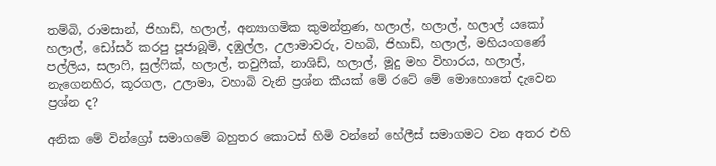තම්බි, රාමසාන්, ජිහාඩ්, හලාල්, අන්‍යාගමික කුමන්ත්‍රණ, හලාල්, හලාල්, හලාල් යකෝ හලාල්, ඩෝසර් කරපු පූජාබූමි, දඹුල්ල, උලාමාවරු, වහබි, ජිහාඩ්, හලාල්, මහියංගණේ පල්ලිය, සලාෆි, සුල්ෆික්, හලාල්, තවුෆීක්, නාශිඩ්, හලාල්, මූදු මහ විහාරය, හලාල්, නැගෙනහිර, කූරගල, උලාමා, වහාබි වැනි ප්‍රශ්න කීයක් මේ රටේ මේ මොහොතේ දැවෙන ප්‍රශ්න ද?

අනික මේ වින්ග්‍රෝ සමාගමේ බහුතර කොටස් හිමි වන්නේ හේලීස් සමාගමට වන අතර එහි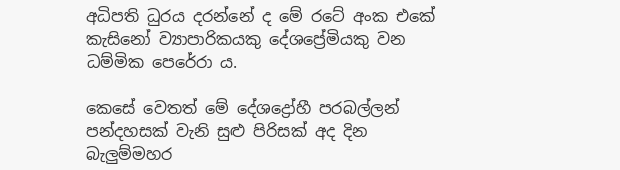අධිපති ධුරය දරන්නේ ද මේ රටේ අංක එකේ කැසිනෝ ව්‍යාපාරිකයකු දේශප්‍රේමියකු වන ධම්මික පෙරේරා ය.

කෙසේ වෙතත් මේ දේශද්‍රෝහී පරබල්ලන් පන්දහසක් වැනි සුළු පිරිසක් අද දින බැලුම්මහර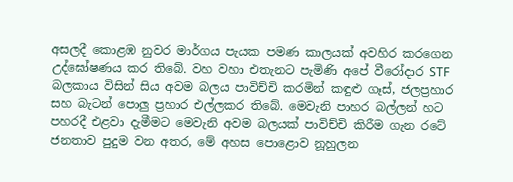අසලදී කොළඹ නුවර මාර්ගය පැයක පමණ කාලයක් අවහිර කරගෙන උද්ඝෝෂණය කර තිබේ. වහ වහා එතැනට පැමිණි අපේ වීරෝදාර STF බලකාය විසින් සිය අවම බලය පාවිච්චි කරමින් කඳුළු ගෑස්, ජලප්‍රහාර සහ බැටන් පොලු ප්‍රහාර එල්ලකර තිබේ. මෙවැනි පාහර බල්ලන් හට පහරදී එළවා දැමීමට මෙවැනි අවම බලයක් පාවිච්චි කිරීම ගැන රටේ ජනතාව පුදුම වන අතර, මේ අහස පොළොව නූහුලන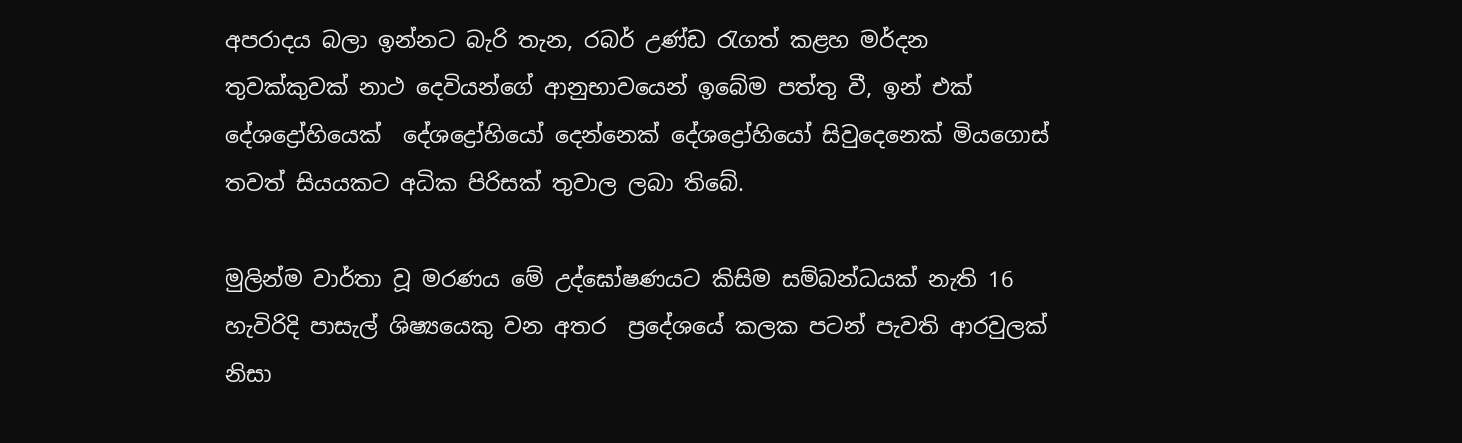අපරාදය බලා ඉන්නට බැරි තැන, රබර් උණ්ඩ රැගත් කළහ මර්දන තුවක්කුවක් නාථ දෙවියන්ගේ ආනුභාවයෙන් ඉබේම පත්තු වී, ඉන් එක් දේශද්‍රෝහියෙක්  දේශද්‍රෝහියෝ දෙන්නෙක් දේශද්‍රෝහියෝ සිවුදෙනෙක් මියගොස් තවත් සියයකට අධික පිරිසක් තුවාල ලබා තිබේ.

මුලින්ම වාර්තා වූ මරණය මේ උද්ඝෝෂණයට කිසිම සම්බන්ධයක් නැති 16 හැවිරිදි පාසැල් ශිෂ්‍යයෙකු වන අතර  ප්‍රදේශයේ කලක පටන් පැවති ආරවුලක් නිසා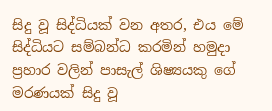සිදු වූ සිද්ධියක් වන අතර, එය මේ සිද්ධියට සම්බන්ධ කරමින් හමුදා ප්‍රහාර වලින් පාසැල් ශිෂ්‍යයකු ගේ මරණයක් සිදු වූ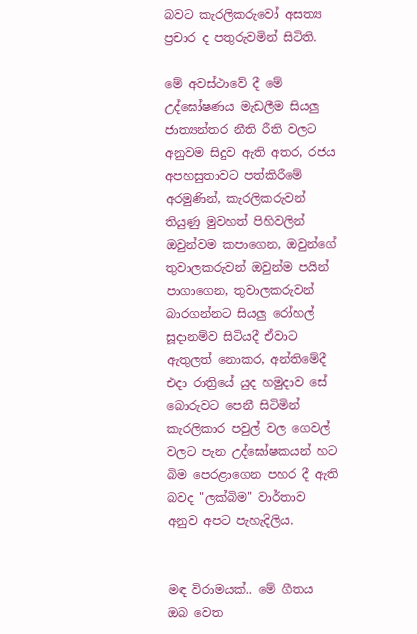බවට කැරලිකරුවෝ අසත්‍ය ප්‍රචාර ද පතුරුවමින් සිටිති.

මේ අවස්ථාවේ දී මේ උද්ඝෝෂණය මැඩලීම සියලු ජාත්‍යන්තර නීති රීති වලට අනුවම සිදුව ඇති අතර, රජය අපහසුතාවට පත්කිරීමේ අරමුණින්, කැරලිකරුවන් තියුණු මුවහත් පිහිවලින් ඔවුන්වම කපාගෙන, ඔවුන්ගේ තුවාලකරුවන් ඔවුන්ම පයින් පාගාගෙන, තුවාලකරුවන් බාරගන්නට සියලු රෝහල් සූදානම්ව සිටියදී ඒවාට ඇතුලත් නොකර, අන්තිමේදී එදා රාත්‍රියේ යුද හමුදාව සේ බොරුවට පෙනී සිටිමින් කැරලිකාර පවුල් වල ගෙවල් වලට පැන උද්ඝෝෂකයන් හට බිම පෙරළාගෙන පහර දී ඇති බවද "ලක්බිම" වාර්තාව අනුව අපට පැහැදිලිය.


මඳ විරාමයක්.. මේ ගීතය ඔබ වෙත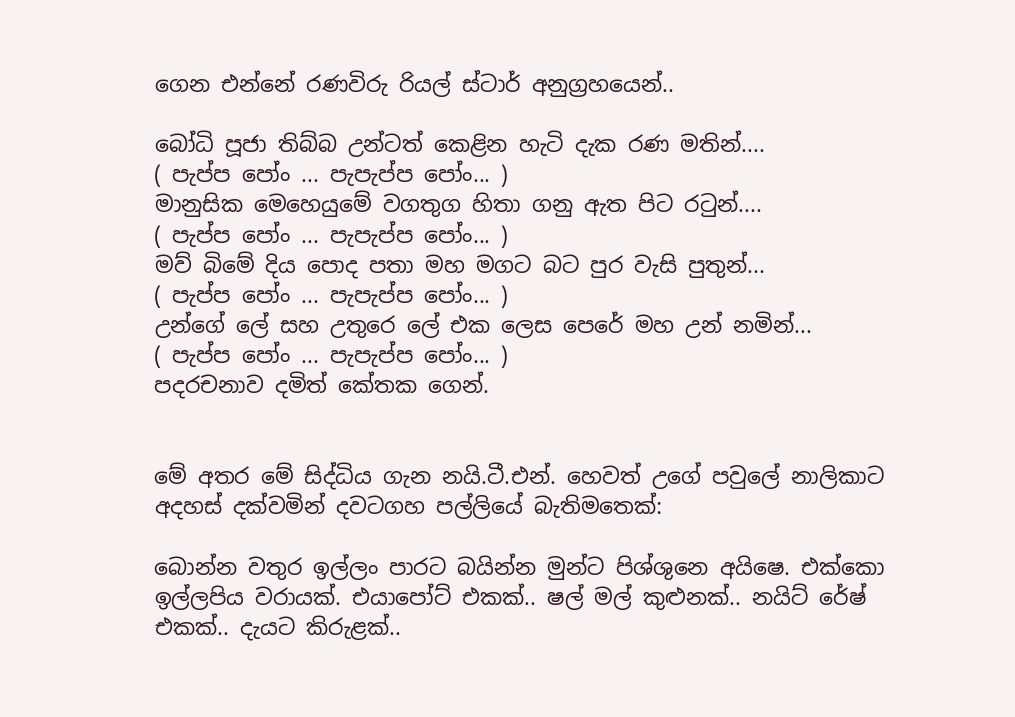ගෙන එන්නේ රණවිරු රියල් ස්ටාර් අනුග්‍රහයෙන්..

බෝධි පූජා තිබ්බ උන්ටත් කෙළින හැටි දැක රණ මතින්....
( පැප්ප පෝං ... පැපැප්ප පෝං... )
මානුසික මෙහෙයුමේ වගතුග හිතා ගනු ඇත පිට රටුන්....
( පැප්ප පෝං ... පැපැප්ප පෝං... )
මව් බිමේ දිය පොද පතා මහ මගට බට පුර වැසි පුතුන්...
( පැප්ප පෝං ... පැපැප්ප පෝං... )
උන්ගේ ලේ සහ උතුරෙ ලේ එක ලෙස පෙරේ මහ උන් නමින්...
( පැප්ප පෝං ... පැපැප්ප පෝං... )
පදරචනාව දමිත් කේතක ගෙන්.


මේ අතර මේ සිද්ධිය ගැන නයි.ටී.එන්. හෙවත් උගේ පවුලේ නාලිකාට අදහස් දක්වමින් දවටගහ පල්ලියේ බැතිමතෙක්:

බොන්න වතුර ඉල්ලං පාරට බයින්න මුන්ට පිශ්ශුනෙ අයිෂෙ. එක්කො ඉල්ලපිය වරායක්. එයාපෝට් එකක්.. ෂල් මල් කුළුනක්.. නයිට් රේෂ් එකක්.. දැයට කිරුළක්..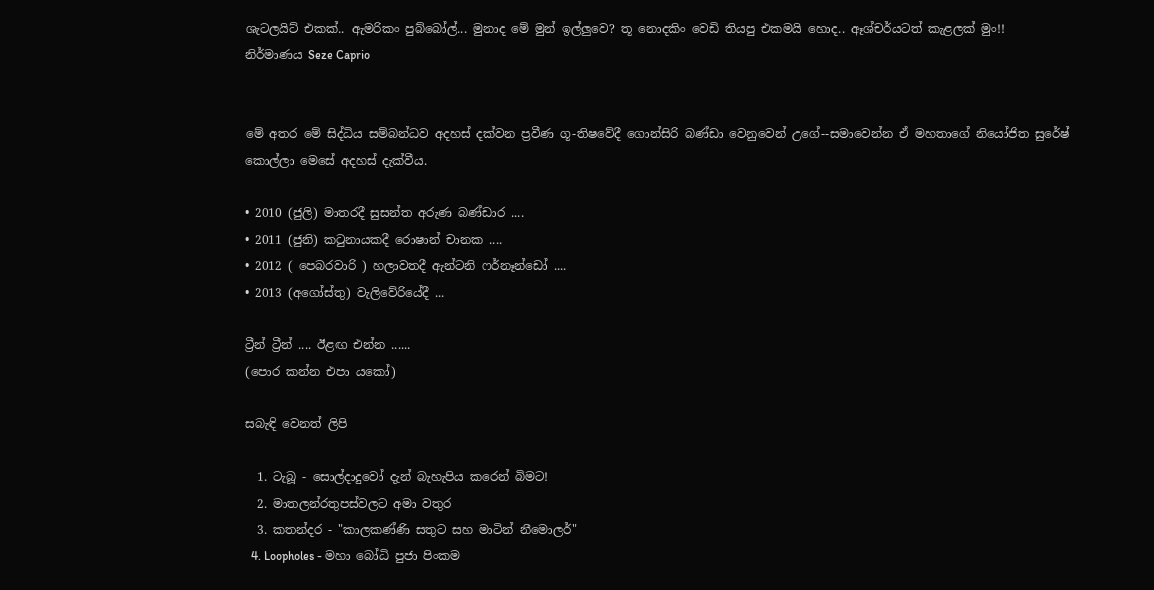ශැටලයිට් එකක්.. ඇමරිකං පුබ්බෝල්... මුනාද මේ මුන් ඉල්ලුවෙ? තූ නොදකිං වෙඩි තියපු එකමයි හොද.. ඈශ්චර්යටත් කැළලක් මුං!!
නිර්මාණය Seze Caprio


මේ අතර මේ සිද්ධිය සම්බන්ධව අදහස් දක්වන ප්‍රවීණ ගූ-තිෂවේදී ගොන්සිරි බණ්ඩා වෙනුවෙන් උගේ--සමාවෙන්න ඒ මහතාගේ නියෝජිත සුරේෂ් කොල්ලා මෙසේ අදහස් දැක්වීය.

• 2010 (ජුලි) මාතරදී සුසන්ත අරුණ බණ්ඩාර ....
• 2011 (ජුනි) කටුනායකදී රොෂාන් චානක ....
• 2012 ( පෙබරවාරි ) හලාවතදී ඇන්ටනි ෆර්නෑන්ඩෝ ....
• 2013 (අගෝස්තු) වැලිවේරියේදී ...

ට්‍රීන් ට්‍රීන් .... ඊළඟ එන්න ......
(පොර කන්න එපා යකෝ)

සබැඳි වෙනත් ලිපි

  1. ටැබූ - සොල්දාදුවෝ දැන් බැහැපිය කරෙන් බිමට!
  2. මාතලන්රතුපස්වලට අමා වතුර
  3. කතන්දර - "කාලකණ්ණි සතුට සහ මාටින් නීමොලර්"
  4. Loopholes - මහා බෝධි පුජා පිංකම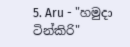5. Aru - "හමුදා ටින්කිරි"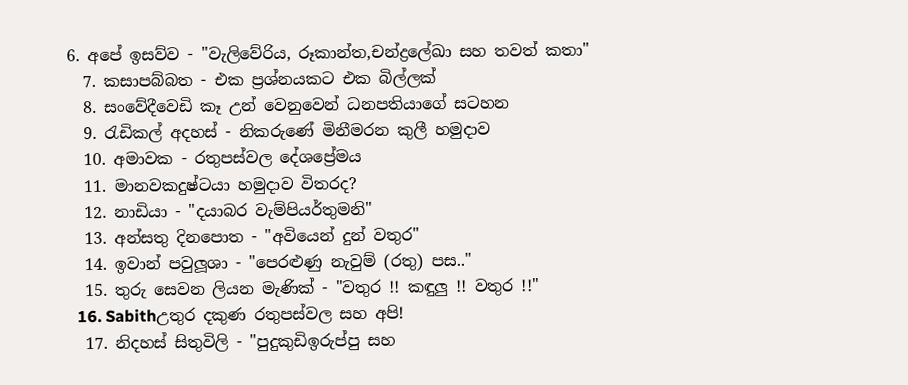6. අපේ ඉසව්ව - "වැලිවේරිය, රූකාන්ත,චන්ද්‍රලේඛා සහ තවත් කතා"
  7. කසාපබ්බත - එක ප්‍රශ්නයකට එක බිල්ලක්
  8. සංවේදීවෙඩි කෑ උන් වෙනුවෙන් ධනපතියාගේ සටහන
  9. රැඩිකල් අදහස් - නිකරුණේ මිනීමරන කුලී හමුදාව
  10. අමාවක - රතුපස්වල දේශප්‍රේමය
  11. මානවකදුෂ්ටයා හමුදාව විතරද?
  12. නාඩියා - "දයාබර වැම්පියර්තුමනි"
  13. අන්සතු දිනපොත - "අවියෙන් දුන් වතුර"
  14. ඉවාන් පවුලූශා - "පෙරළුණු නැවුම් (රතු) පස.."
  15. තුරු සෙවන ලියන මැණික් - "වතුර !! කඳුලු !! වතුර !!"
  16. Sabithඋතුර දකුණ රතුපස්වල සහ අපි!
  17. නිදහස් සිතුවිලි - "පුදුකුඩිඉරුප්පු සහ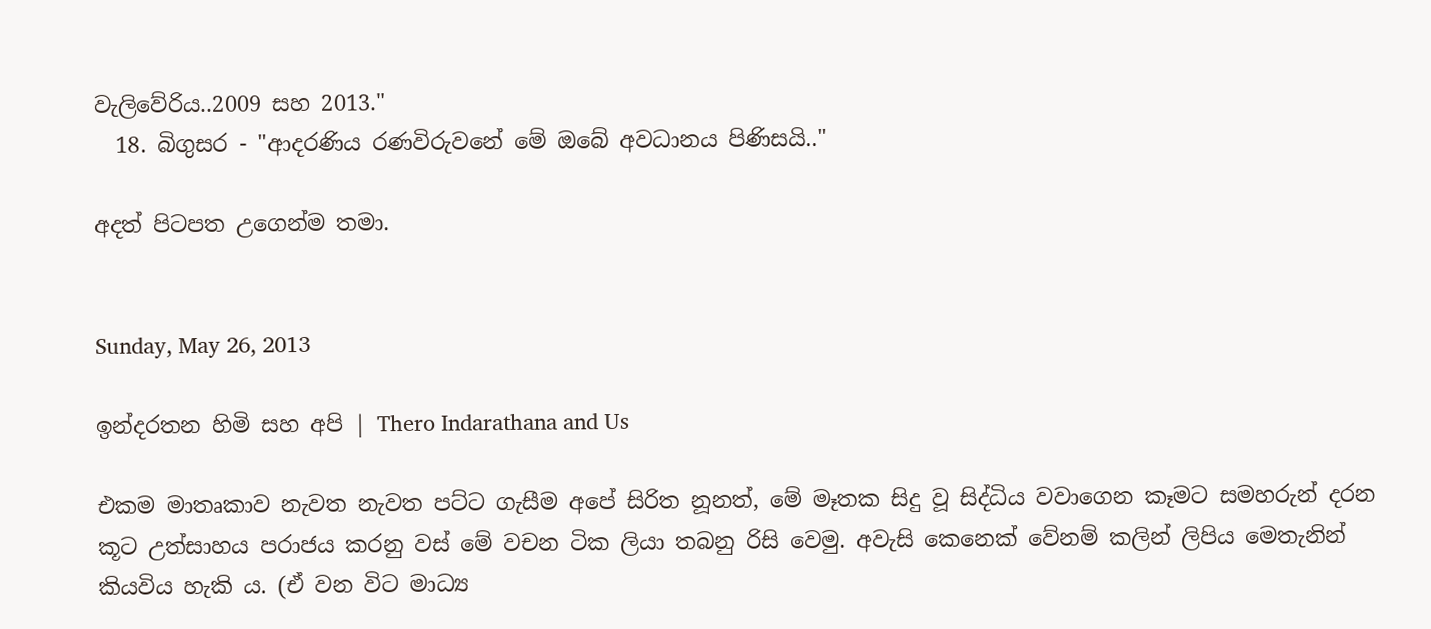වැලිවේරිය..2009 සහ 2013."
  18. බිගුසර - "ආදරණිය රණවිරුවනේ මේ ඔබේ අවධානය පිණිසයි.."

අදත් පිටපත උගෙන්ම තමා.


Sunday, May 26, 2013

ඉන්දරතන හිමි සහ අපි | Thero Indarathana and Us

එකම මාතෘකාව නැවත නැවත පට්ට ගැසීම අපේ සිරිත නූනත්, මේ මෑතක සිදු වූ සිද්ධිය වවාගෙන කෑමට සමහරුන් දරන කූට උත්සාහය පරාජය කරනු වස් මේ වචන ටික ලියා තබනු රිසි වෙමු. අවැසි කෙනෙක් වේනම් කලින් ලිපිය මෙතැනින් කියවිය හැකි ය. (ඒ වන විට මාධ්‍ය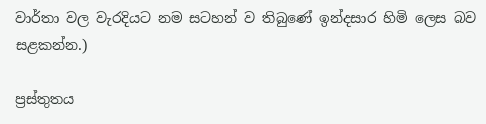වාර්තා වල වැරදියට නම සටහන් ව තිබුණේ ඉන්දසාර හිමි ලෙස බව සළකන්න.)

ප්‍රස්තුතය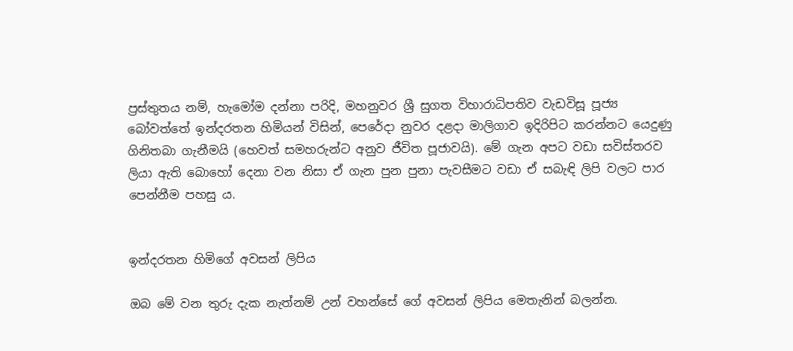ප්‍රස්තුතය නම්, හැමෝම දන්නා පරිදි, මහනුවර ශ්‍රී සුගත විහාරාධිපතිව වැඩවිසූ පූජ්‍ය බෝවත්තේ ඉන්දරතන හිමියන් විසින්, පෙරේදා නුවර දළදා මාලිගාව ඉදිරිපිට කරන්නට යෙදුණු ගිනිතබා ගැනීමයි (හෙවත් සමහරුන්ට අනුව ජීවිත පූජාවයි). මේ ගැන අපට වඩා සවිස්තරව ලියා ඇති බොහෝ දෙනා වන නිසා ඒ ගැන පුන පුනා පැවසීමට වඩා ඒ සබැඳි ලිපි වලට පාර පෙන්නීම පහසු ය.


ඉන්දරතන හිමිගේ අවසන් ලිපිය

ඔබ මේ වන තුරු දැක නැත්නම් උන් වහන්සේ ගේ අවසන් ලිපිය මෙතැනින් බලන්න.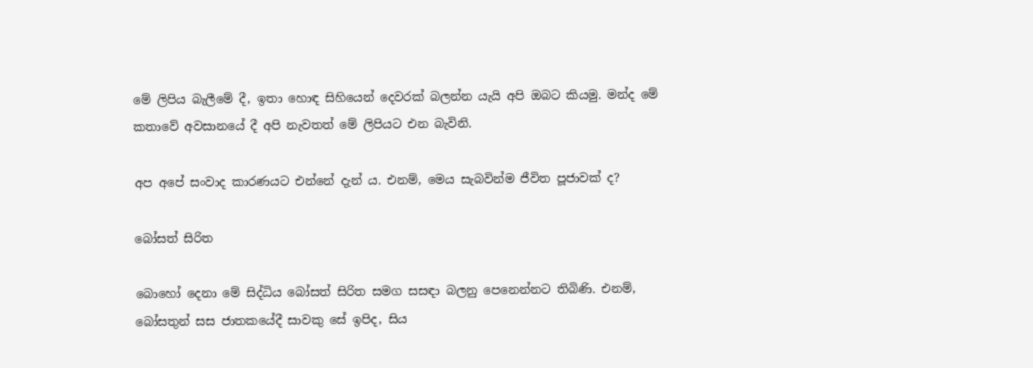මේ ලිපිය බැලීමේ දී, ඉතා හොඳ සිහියෙන් දෙවරක් බලන්න යැයි අපි ඔබට කියමු. මන්ද මේ කතාවේ අවසානයේ දී අපි නැවතත් මේ ලිපියට එන බැවිනි.

අප අපේ සංවාද කාරණයට එන්නේ දැන් ය. එනම්, මෙය සැබවින්ම ජීවිත පූජාවක් ද?

බෝසත් සිරිත

බොහෝ දෙනා මේ සිද්ධිය බෝසත් සිරිත සමග සසඳා බලනු පෙනෙන්නට තිබිණි. එනම්, බෝසතුන් සස ජාතකයේදී සාවකු සේ ඉපිද, සිය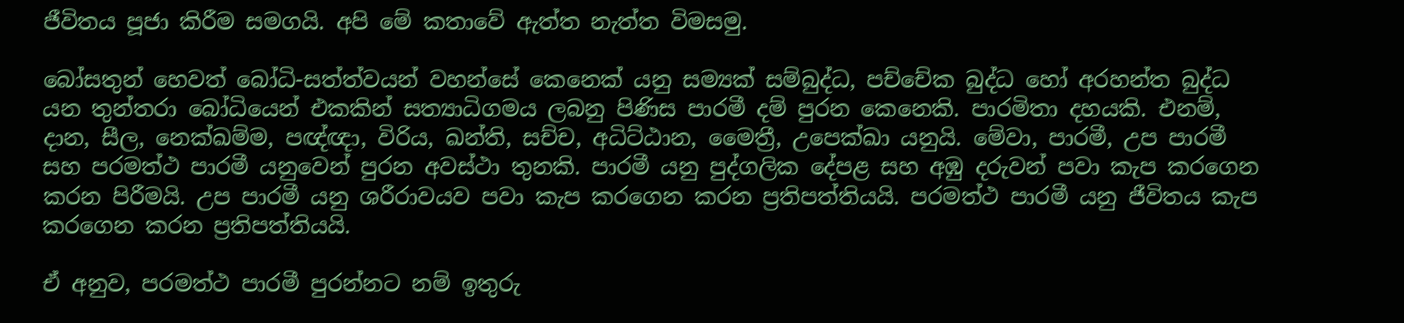ජීවිතය පූජා කිරීම සමගයි. අපි මේ කතාවේ ඇත්ත නැත්ත විමසමු.

බෝසතුන් හෙවත් බෝධි-සත්ත්වයන් වහන්සේ කෙනෙක් යනු සම්‍යක් සම්බුද්ධ, පච්චේක බුද්ධ හෝ අරහන්ත බුද්ධ යන තුන්තරා බෝධියෙන් එකකින් සත්‍යාධිගමය ලබනු පිණිස පාරමී දම් පුරන කෙනෙකි. පාරමිතා දහයකි. එනම්, දාන, සීල, නෙක්ඛම්ම, පඥ්ඥා, විරිය, ඛන්ති, සච්ච, අධිට්ඨාන, මෛත්‍රී, උපෙක්ඛා යනුයි. මේවා, පාරමී, උප පාරමී සහ පරමත්ථ පාරමී යනුවෙන් පුරන අවස්ථා තුනකි. පාරමී යනු පුද්ගලික දේපළ සහ අඹු දරුවන් පවා කැප කරගෙන කරන පිරීමයි. උප පාරමී යනු ශරීරාවයව පවා කැප කරගෙන කරන ප්‍රතිපත්තියයි. පරමත්ථ පාරමී යනු ජීවිතය කැප කරගෙන කරන ප්‍රතිපත්තියයි.

ඒ අනුව, පරමත්ථ පාරමී පුරන්නට නම් ඉතුරු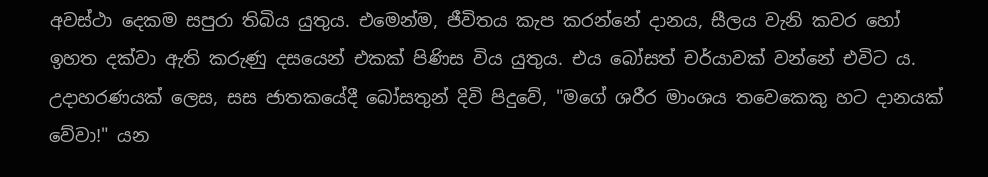අවස්ථා දෙකම සපුරා තිබිය යුතුය. එමෙන්ම, ජීවිතය කැප කරන්නේ දානය, සීලය වැනි කවර හෝ ඉහත දක්වා ඇති කරුණු දසයෙන් එකක් පිණිස විය යුතුය. එය බෝසත් චර්යාවක් වන්නේ එවිට ය. උදාහරණයක් ලෙස, සස ජාතකයේදී බෝසතුන් දිවි පිදුවේ, "මගේ ශරීර මාංශය තවෙකෙකු හට දානයක් වේවා!" යන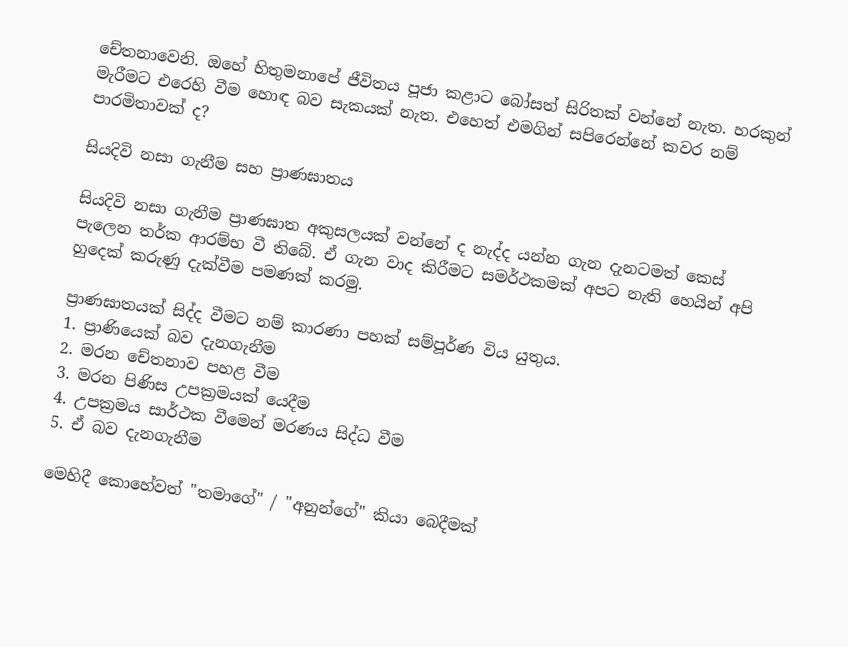චේතනාවෙනි. ඔහේ හිතුමනාපේ ජීවිතය පූජා කළාට බෝසත් සිරිතක් වන්නේ නැත. හරකුන් මැරීමට එරෙහි වීම හොඳ බව සැකයක් නැත. එහෙත් එමගින් සපිරෙන්නේ කවර නම් පාරමිතාවක් ද?

සියදිවි නසා ගැනීම සහ ප්‍රාණඝාතය

සියදිවි නසා ගැනීම ප්‍රාණඝාත අකුසලයක් වන්නේ ද නැද්ද යන්න ගැන දැනටමත් කෙස් පැලෙන තර්ක ආරම්භ වී තිබේ. ඒ ගැන වාද කිරීමට සමර්ථකමක් අපට නැති හෙයින් අපි හුදෙක් කරුණු දැක්වීම පමණක් කරමු.

ප්‍රාණඝාතයක් සිද්ද වීමට නම් කාරණා පහක් සම්පූර්ණ විය යුතුය.
1. ප්‍රාණියෙක් බව දැනගැනීම
2. මරන චේතනාව පහළ වීම
3. මරන පිණිස උපක්‍රමයක් යෙදීම
4. උපක්‍රමය සාර්ථක වීමෙන් මරණය සිද්ධ වීම
5. ඒ බව දැනගැනීම

මෙහිදී කොහේවත් "තමාගේ" / "අනුන්ගේ" කියා බෙදීමක්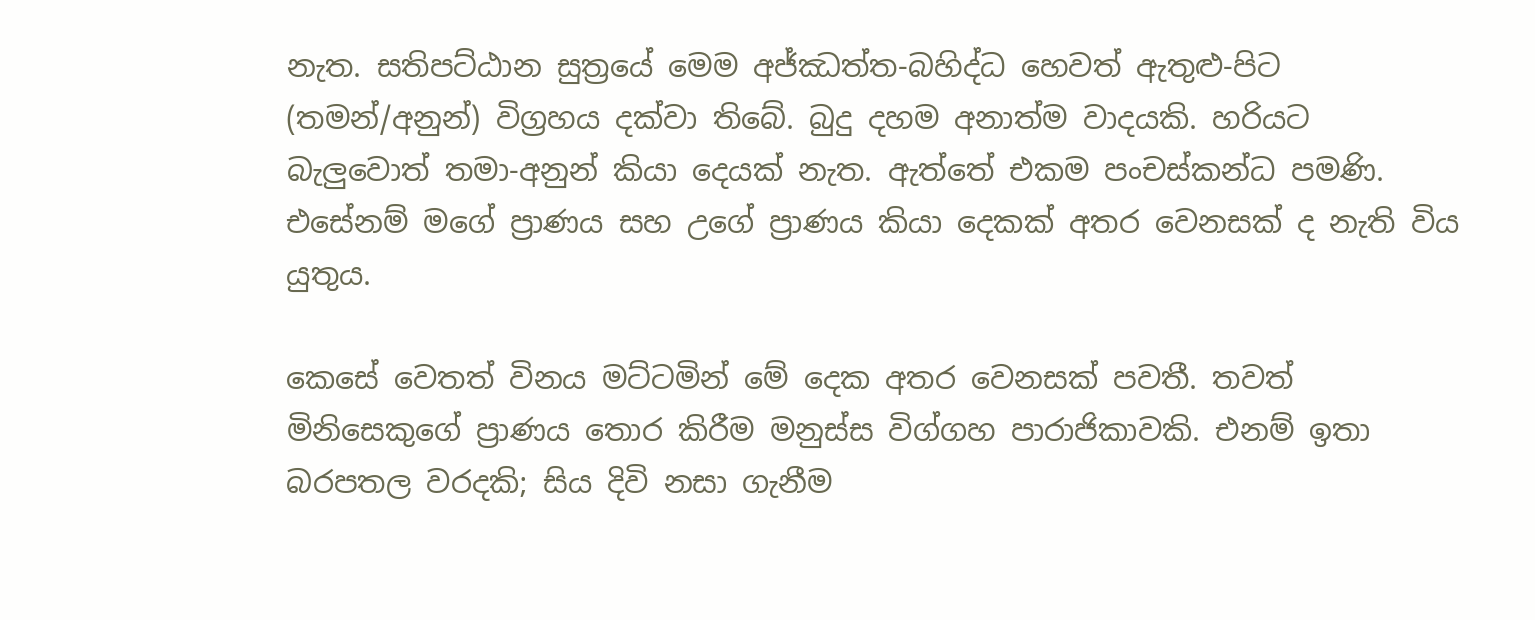නැත. සතිපට්ඨාන සුත්‍රයේ මෙම අජ්ඣත්ත-බහිද්ධ හෙවත් ඇතුළු-පිට (තමන්/අනුන්) විග්‍රහය දක්වා තිබේ. බුදු දහම අනාත්ම වාදයකි. හරියට බැලුවොත් තමා-අනුන් කියා දෙයක් නැත. ඇත්තේ එකම පංචස්කන්ධ පමණි. එසේනම් මගේ ප්‍රාණය සහ උගේ ප්‍රාණය කියා දෙකක් අතර වෙනසක් ද නැති විය යුතුය.

කෙසේ වෙතත් විනය මට්ටමින් මේ දෙක අතර වෙනසක් පවතී. තවත් මිනිසෙකුගේ ප්‍රාණය තොර කිරීම මනුස්ස විග්ගහ පාරාජිකාවකි. එනම් ඉතා බරපතල වරදකි; සිය දිවි නසා ගැනීම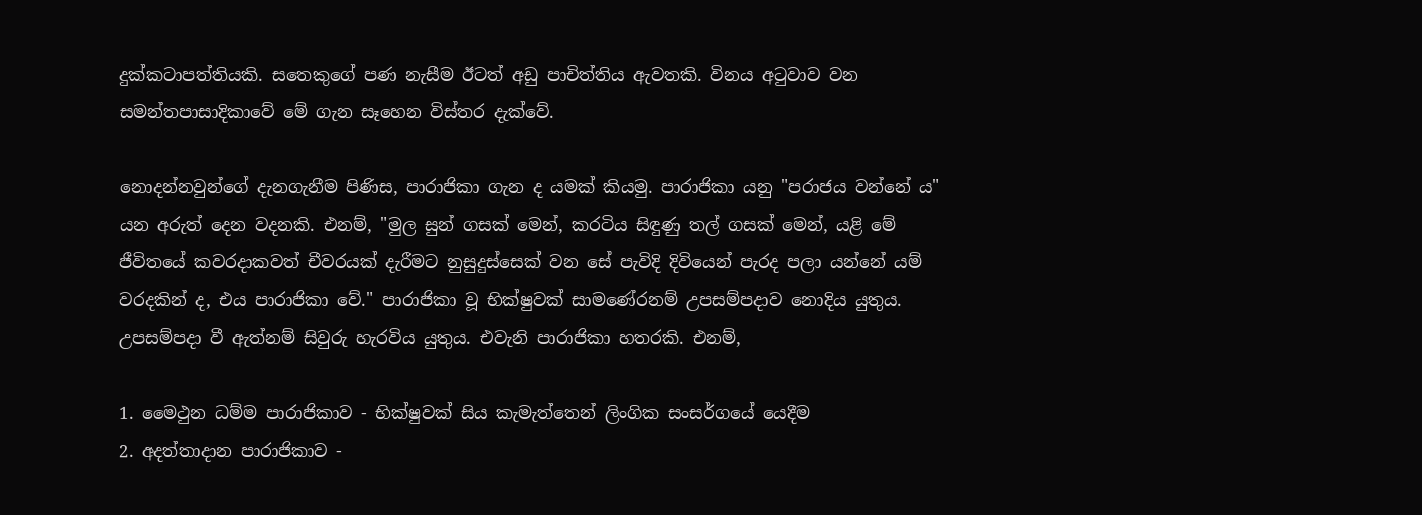දුක්කටාපත්තියකි. සතෙකුගේ පණ නැසීම ඊටත් අඩු පාචිත්තිය ඇවතකි. විනය අටුවාව වන සමන්තපාසාදිකාවේ මේ ගැන සෑහෙන විස්තර දැක්වේ.

නොදන්නවුන්ගේ දැනගැනීම පිණිස, පාරාජිකා ගැන ද යමක් කියමු. පාරාජිකා යනු "පරාජය වන්නේ ය" යන අරුත් දෙන වදනකි. එනම්, "මුල සුන් ගසක් මෙන්, කරටිය සිඳුණු තල් ගසක් මෙන්, යළි මේ ජීවිතයේ කවරදාකවත් චීවරයක් දැරීමට නුසුදුස්සෙක් වන සේ පැවිදි දිවියෙන් පැරද පලා යන්නේ යම් වරදකින් ද, එය පාරාජිකා වේ." පාරාජිකා වූ භික්ෂුවක් සාමණේරනම් උපසම්පදාව නොදිය යුතුය. උපසම්පදා වී ඇත්නම් සිවුරු හැරවිය යුතුය. එවැනි පාරාජිකා හතරකි. එනම්,

1. මෛථුන ධම්ම පාරාජිකාව - භික්ෂුවක් සිය කැමැත්තෙන් ලිංගික සංසර්ගයේ යෙදීම
2. අදත්තාදාන පාරාජිකාව -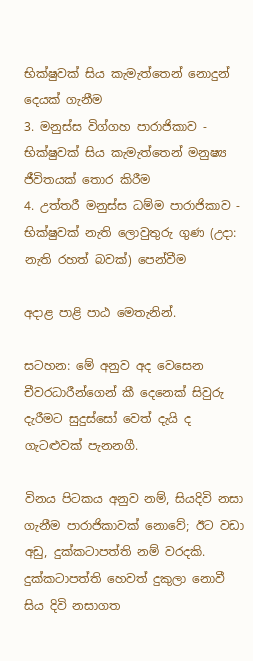භික්ෂුවක් සිය කැමැත්තෙන් නොදුන් දෙයක් ගැනීම
3. මනුස්ස විග්ගහ පාරාජිකාව - භික්ෂුවක් සිය කැමැත්තෙන් මනුෂ්‍ය ජීවිතයක් තොර කිරීම
4. උත්තරී මනුස්ස ධම්ම පාරාජිකාව - භික්ෂුවක් නැති ලොවුතුරු ගුණ (උදා: නැති රහත් බවක්) පෙන්වීම

අදාළ පාළි පාඨ මෙතැනින්.

සටහන: මේ අනුව අද වෙසෙන චීවරධාරීන්ගෙන් කී දෙනෙක් සිවුරු දැරීමට සුදුස්සෝ වෙත් දැයි ද ගැටළුවක් පැනනගී.

විනය පිටකය අනුව නම්, සියදිවි නසා ගැනීම පාරාජිකාවක් නොවේ; ඊට වඩා අඩු, දුක්කටාපත්ති නම් වරදකි. දුක්කටාපත්ති හෙවත් දුකුලා නොවී සිය දිවි නසාගත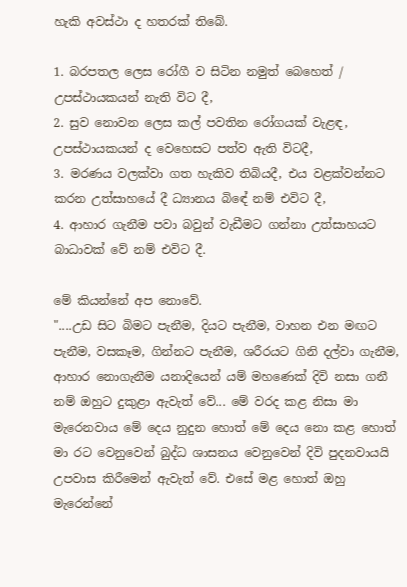හැකි අවස්ථා ද හතරක් තිබේ.

1. බරපතල ලෙස රෝගී ව සිටින නමුත් බෙහෙත් / උපස්ථායකයන් නැති විට දී,
2. සුව නොවන ලෙස කල් පවතින රෝගයක් වැළඳ, උපස්ථායකයන් ද වෙහෙසට පත්ව ඇති විටදී,
3. මරණය වලක්වා ගත හැකිව තිබියදී, එය වළක්වන්නට කරන උත්සාහයේ දී ධ්‍යානය බිඳේ නම් එවිට දී,
4. ආහාර ගැනීම පවා බවුන් වැඩීමට ගන්නා උත්සාහයට බාධාවක් වේ නම් එවිට දී.

මේ කියන්නේ අප නොවේ.
"....උඩ සිට බිමට පැනීම, දියට පැනීම, වාහන එන මඟට පැනීම, වසකෑම, ගින්නට පැනීම, ශරීරයට ගිනි දල්වා ගැනීම, ආහාර නොගැනීම යනාදියෙන් යම් මහණෙක් දිවි නසා ගනී නම් ඔහුට දුකුළා ඇවැත් වේ... මේ වරද කළ නිසා මා මැරෙනවාය මේ දෙය නුදුන හොත් මේ දෙය නො කළ හොත් මා රට වෙනුවෙන් බුද්ධ ශාසනය වෙනුවෙන් දිවි පුදනවායයි උපවාස කිරීමෙන් ඇවැත් වේ. එසේ මළ හොත් ඔහු මැරෙන්නේ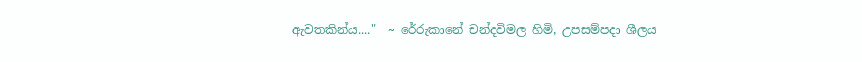ඇවතකින්ය...."  ~ රේරුකානේ චන්දවිමල හිමි, උපසම්පදා ශීලය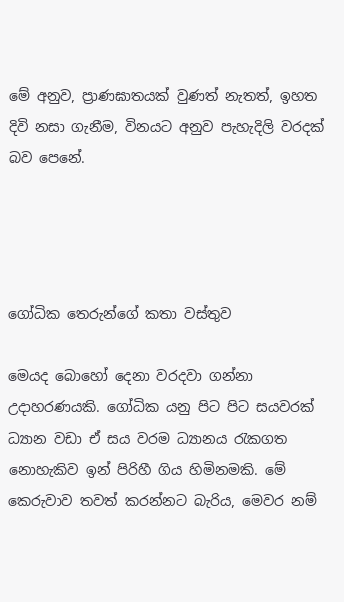මේ අනුව, ප්‍රාණඝාතයක් වුණත් නැතත්, ඉහත දිවි නසා ගැනීම, විනයට අනුව පැහැදිලි වරදක් බව පෙනේ.




ගෝධික තෙරුන්ගේ කතා වස්තුව

මෙයද බොහෝ දෙනා වරදවා ගන්නා උදාහරණයකි. ගෝධික යනු පිට පිට සයවරක් ධ්‍යාන වඩා ඒ සය වරම ධ්‍යානය රැකගත නොහැකිව ඉන් පිරිහී ගිය හිමිනමකි. මේ කෙරුවාව තවත් කරන්නට බැරිය, මෙවර නම්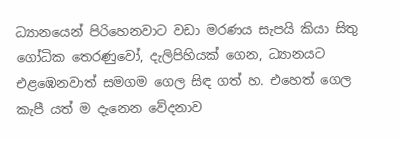ධ්‍යානයෙන් පිරිහෙනවාට වඩා මරණය සැපයි කියා සිතු ගෝධික තෙරණුවෝ, දැලිපිහියක් ගෙන, ධ්‍යානයට එළඹෙනවාත් සමගම ගෙල සිඳ ගත් හ. එහෙත් ගෙල කැපී යත් ම දැනෙන වේදනාව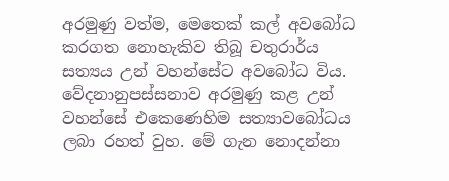අරමුණු වත්ම, මෙතෙක් කල් අවබෝධ කරගත නොහැකිව තිබූ චතුරාර්ය සත්‍යය උන් වහන්සේට අවබෝධ විය. වේදනානුපස්සනාව අරමුණු කළ උන් වහන්සේ එකෙණෙහිම සත්‍යාවබෝධය ලබා රහත් වුහ. මේ ගැන නොදන්නා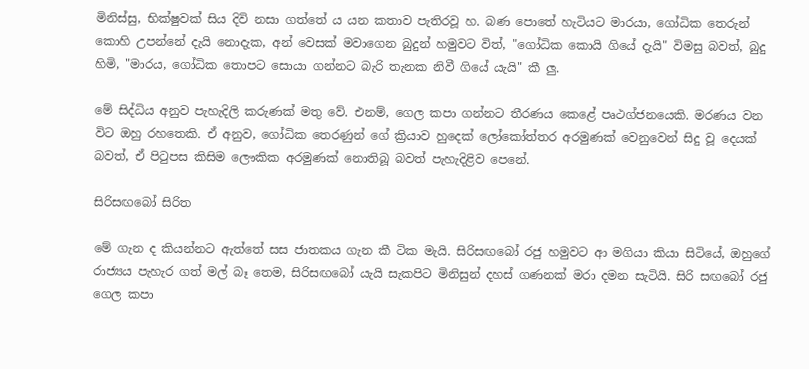මිනිස්සු, භික්ෂුවක් සිය දිවි නසා ගත්තේ ය යන කතාව පැතිරවූ හ. බණ පොතේ හැටියට මාරයා, ගෝධික තෙරුන් කොහි උපන්නේ දැයි නොදැක, අන් වෙසක් මවාගෙන බුදුන් හමුවට විත්, "ගෝධික කොයි ගියේ දැයි" විමසු බවත්, බුදු හිමි, "මාරය, ගෝධික තොපට සොයා ගන්නට බැරි තැනක නිවී ගියේ යැයි" කී ලු.

මේ සිද්ධිය අනුව පැහැදිලි කරුණක් මතු වේ. එනම්, ගෙල කපා ගන්නට තීරණය කෙළේ පෘථග්ජනයෙකි. මරණය වන විට ඔහු රහතෙකි. ඒ අනුව, ගෝධික තෙරණුන් ගේ ක්‍රියාව හුදෙක් ලෝකෝත්තර අරමුණක් වෙනුවෙන් සිදු වූ දෙයක් බවත්, ඒ පිටුපස කිසිම ලෞකික අරමුණක් නොතිබූ බවත් පැහැදිළිව පෙනේ.

සිරිසඟබෝ සිරිත

මේ ගැන ද කියන්නට ඇත්තේ සස ජාතකය ගැන කී ටික මැයි. සිරිසඟබෝ රජු හමුවට ආ මගියා කියා සිටියේ, ඔහුගේ රාජ්‍යය පැහැර ගත් මල් බෑ තෙම, සිරිසඟබෝ යැයි සැකපිට මිනිසුන් දහස් ගණනක් මරා දමන සැටියි. සිරි සඟබෝ රජු ගෙල කපා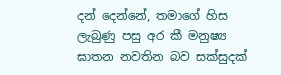දන් දෙන්නේ, තමාගේ හිස ලැබුණු පසු අර කී මනුෂ්‍ය ඝාතන නවතින බව සක්සුදක්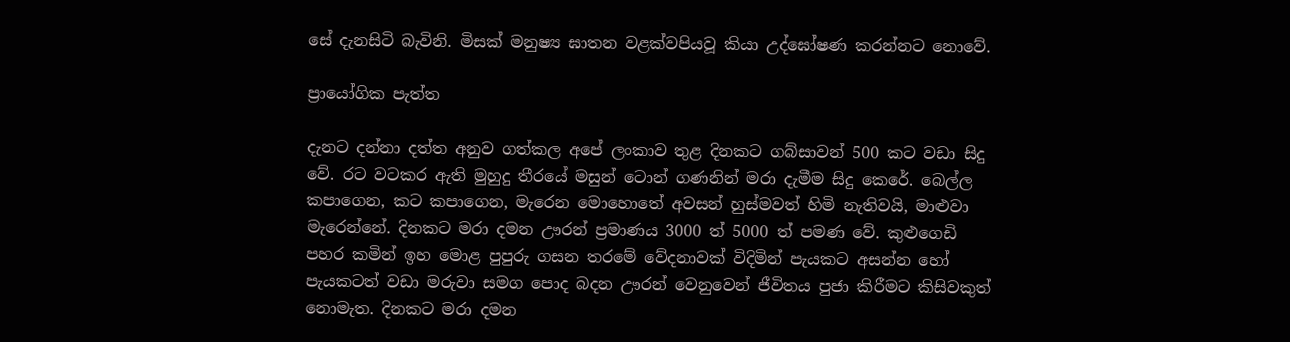සේ දැනසිටි බැවිනි. මිසක් මනුෂ්‍ය ඝාතන වළක්වපියවූ කියා උද්ඝෝෂණ කරන්නට නොවේ.

ප්‍රායෝගික පැත්ත

දැනට දන්නා දත්ත අනුව ගත්කල අපේ ලංකාව තුළ දිනකට ගබ්සාවන් 500 කට වඩා සිදු වේ. රට වටකර ඇති මුහුදු තීරයේ මසුන් ටොන් ගණනින් මරා දැමීම සිදු කෙරේ. බෙල්ල කපාගෙන, කට කපාගෙන, මැරෙන මොහොතේ අවසන් හුස්මවත් හිමි නැතිවයි, මාළුවා මැරෙන්නේ. දිනකට මරා දමන ඌරන් ප්‍රමාණය 3000 ත් 5000 ත් පමණ වේ. කුළුගෙඩි පහර කමින් ඉහ මොළ පුපුරු ගසන තරමේ වේදනාවක් විදිමින් පැයකට අසන්න හෝ පැයකටත් වඩා මරුවා සමග පොද බදන ඌරන් වෙනුවෙන් ජීවිතය පුජා කිරීමට කිසිවකුත් නොමැත. දිනකට මරා දමන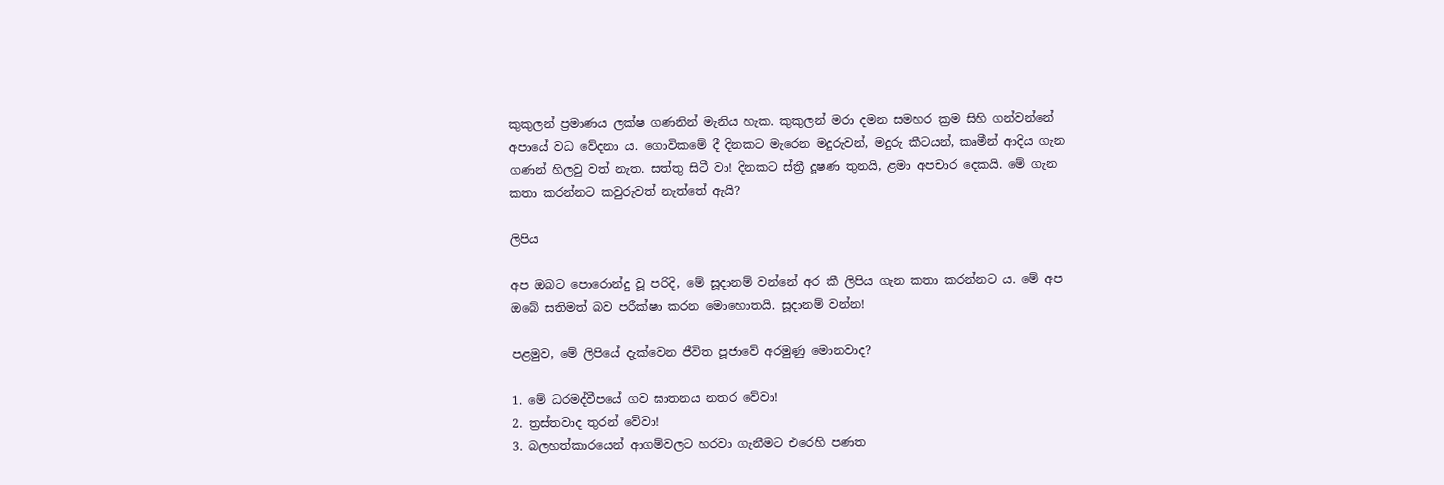කුකුලන් ප්‍රමාණය ලක්ෂ ගණනින් මැනිය හැක. කුකුලන් මරා දමන සමහර ක්‍රම සිහි ගන්වන්නේ අපායේ වධ වේදනා ය. ගොවිකමේ දී දිනකට මැරෙන මදුරුවන්, මදුරු කීටයන්, කෘමීන් ආදිය ගැන ගණන් හිලවු වත් නැත. සත්තු සිටී වා! දිනකට ස්ත්‍රී දූෂණ තුනයි, ළමා අපචාර දෙකයි. මේ ගැන කතා කරන්නට කවුරුවත් නැත්තේ ඇයි?

ලිපිය

අප ඔබට පොරොන්දු වූ පරිදි, මේ සූදානම් වන්නේ අර කී ලිපිය ගැන කතා කරන්නට ය. මේ අප ඔබේ සතිමත් බව පරීක්ෂා කරන මොහොතයි. සූදානම් වන්න!

පළමුව, මේ ලිපියේ දැක්වෙන ජීවිත පූජාවේ අරමුණු මොනවාද?

1. මේ ධරමද්වීපයේ ගව ඝාතනය නතර වේවා!
2. ත්‍රස්තවාද තුරන් වේවා!
3. බලහත්කාරයෙන් ආගම්වලට හරවා ගැනීමට එරෙහි පණත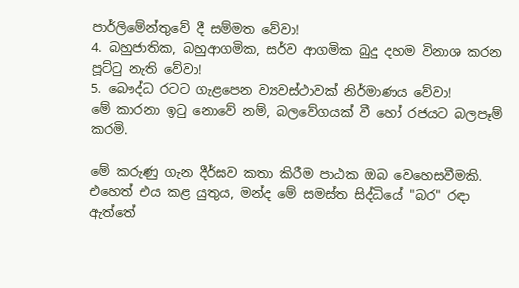පාර්ලිමේන්තුවේ දී සම්මත වේවා!
4. බහුජාතික, බහුආගමික, සර්ව ආගමික බුදු දහම විනාශ කරන පූට්ටු නැති වේවා!
5. බෞද්ධ රටට ගැළපෙන ව්‍යවස්ථාවක් නිර්මාණය වේවා!
මේ කාරනා ඉටු නොවේ නම්, බලවේගයක් වී හෝ රජයට බලපෑම් කරමි.

මේ කරුණු ගැන දීර්ඝව කතා කිරීම පාඨක ඔබ වෙහෙසවීමකි. එහෙත් එය කළ යුතුය, මන්ද මේ සමස්ත සිද්ධියේ "බර" රඳා ඇත්තේ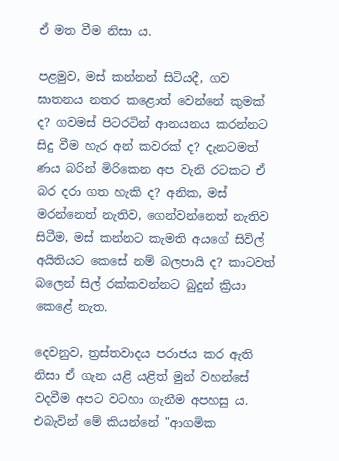ඒ මත වීම නිසා ය.

පළමුව, මස් කන්නන් සිටියදී, ගව ඝාතනය නතර කළොත් වෙන්නේ කුමක් ද? ගවමස් පිටරටින් ආනයනය කරන්නට සිදු වීම හැර අන් කවරක් ද? දැනටමත් ණය බරින් මිරිකෙන අප වැනි රටකට ඒ බර දරා ගත හැකි ද? අනික, මස් මරන්නෙත් නැතිව, ගෙන්වන්නෙත් නැතිව සිටීම, මස් කන්නට කැමති අයගේ සිවිල් අයිතියට කෙසේ නම් බලපායි ද? කාටවත් බලෙන් සිල් රක්කවන්නට බුදුන් ක්‍රියා කෙළේ නැත.

දෙවනුව, ත්‍රස්තවාදය පරාජය කර ඇති නිසා ඒ ගැන යළි යළිත් මුන් වහන්සේ වදවීම අපට වටහා ගැනීම අපහසු ය. එබැවින් මේ කියන්නේ "ආගමික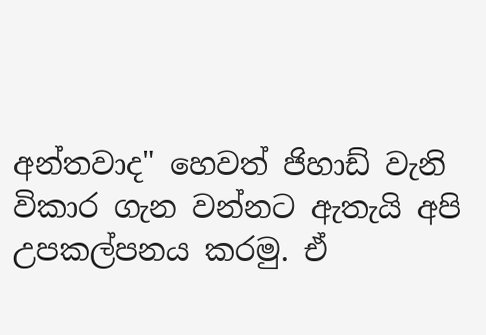අන්තවාද" හෙවත් ජිහාඩ් වැනි විකාර ගැන වන්නට ඇතැයි අපි උපකල්පනය කරමු. ඒ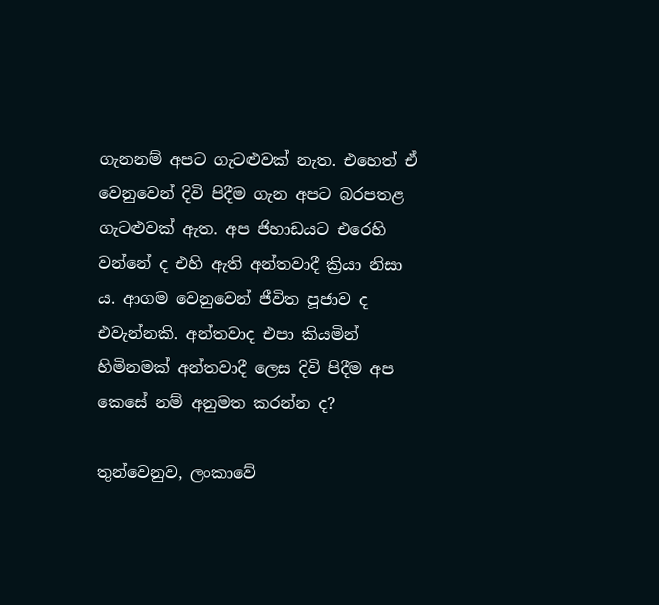ගැනනම් අපට ගැටළුවක් නැත. එහෙත් ඒ වෙනුවෙන් දිවි පිදීම ගැන අපට බරපතළ ගැටළුවක් ඇත. අප ජිහාඩයට එරෙහි වන්නේ ද එහි ඇති අන්තවාදී ක්‍රියා නිසා ය. ආගම වෙනුවෙන් ජීවිත පූජාව ද එවැන්නකි. අන්තවාද එපා කියමින් හිමිනමක් අන්තවාදී ලෙස දිවි පිදීම අප කෙසේ නම් අනුමත කරන්න ද?

තුන්වෙනුව, ලංකාවේ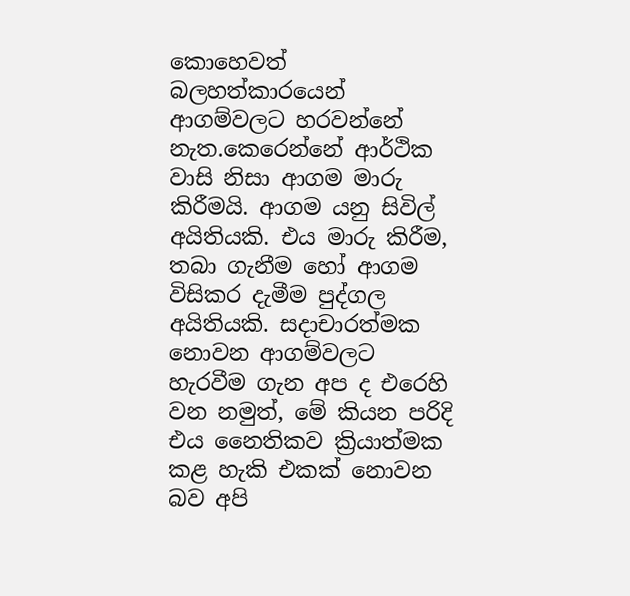කොහෙවත් බලහත්කාරයෙන් ආගම්වලට හරවන්නේ නැත.කෙරෙන්නේ ආර්ථික වාසි නිසා ආගම මාරු කිරීමයි. ආගම යනු සිවිල් අයිතියකි. එය මාරු කිරීම, තබා ගැනීම හෝ ආගම විසිකර දැමීම පුද්ගල අයිතියකි. සදාචාරත්මක නොවන ආගම්වලට හැරවීම ගැන අප ද එරෙහි වන නමුත්, මේ කියන පරිදි එය නෛතිකව ක්‍රියාත්මක කළ හැකි එකක් නොවන බව අපි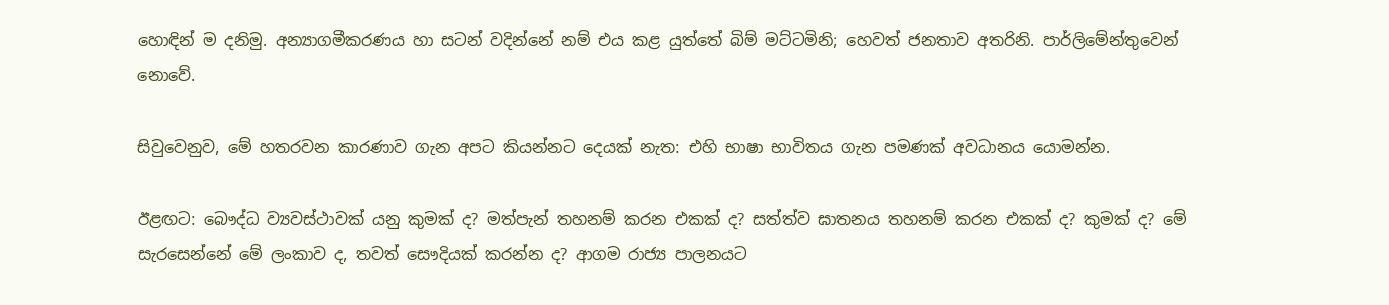හොඳින් ම දනිමු. අන්‍යාගමීකරණය හා සටන් වදින්නේ නම් එය කළ යුත්තේ බිම් මට්ටමිනි; හෙවත් ජනතාව අතරිනි. පාර්ලිමේන්තුවෙන් නොවේ.

සිවුවෙනුව, මේ හතරවන කාරණාව ගැන අපට කියන්නට දෙයක් නැත: එහි භාෂා භාවිතය ගැන පමණක් අවධානය යොමන්න.

ඊළඟට: බෞද්ධ ව්‍යවස්ථාවක් යනු කුමක් ද? මත්පැන් තහනම් කරන එකක් ද? සත්ත්ව ඝාතනය තහනම් කරන එකක් ද? කුමක් ද? මේ සැරසෙන්නේ මේ ලංකාව ද, තවත් සෞදියක් කරන්න ද? ආගම රාජ්‍ය පාලනයට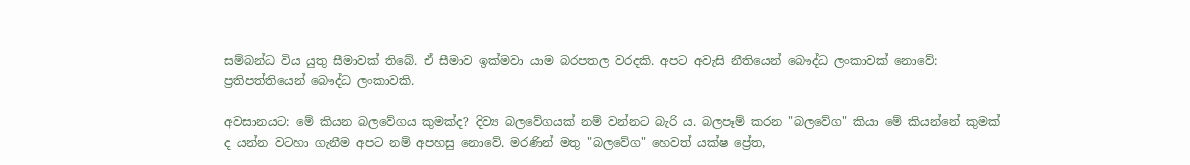සම්බන්ධ විය යුතු සීමාවක් තිබේ. ඒ සීමාව ඉක්මවා යාම බරපතල වරදකි. අපට අවැසි නීතියෙන් බෞද්ධ ලංකාවක් නොවේ: ප්‍රතිපත්තියෙන් බෞද්ධ ලංකාවකි.

අවසානයට: මේ කියන බලවේගය කුමක්ද? දිව්‍ය බලවේගයක් නම් වන්නට බැරි ය. බලපෑම් කරන "බලවේග" කියා මේ කියන්නේ කුමක් ද යන්න වටහා ගැනීම අපට නම් අපහසු නොවේ. මරණින් මතු "බලවේග" හෙවත් යක්ෂ ප්‍රේත,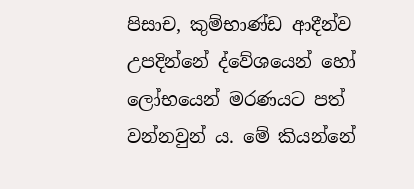පිසාච, කුම්භාණ්ඩ ආදීන්ව උපදින්නේ ද්වේශයෙන් හෝ ලෝභයෙන් මරණයට පත් වන්නවුන් ය. මේ කියන්නේ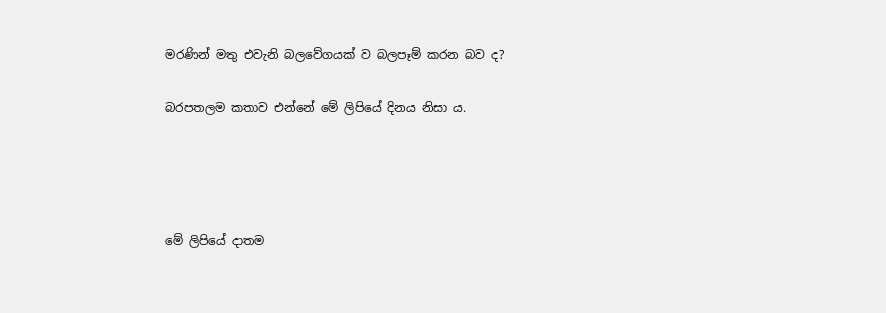මරණින් මතු එවැනි බලවේගයක් ව බලපෑම් කරන බව ද?

බරපතලම කතාව එන්නේ මේ ලිපියේ දිනය නිසා ය.




මේ ලිපියේ දාතම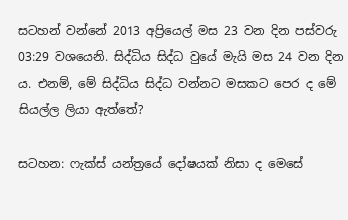සටහන් වන්නේ 2013 අප්‍රියෙල් මස 23 වන දින පස්වරු 03:29 වශයෙනි. සිද්ධිය සිද්ධ වුයේ මැයි මස 24 වන දින ය. එනම්, මේ සිද්ධිය සිද්ධ වන්නට මසකට පෙර ද මේ සියල්ල ලියා ඇත්තේ?

සටහන: ෆැක්ස් යන්ත්‍රයේ දෝෂයක් නිසා ද මෙසේ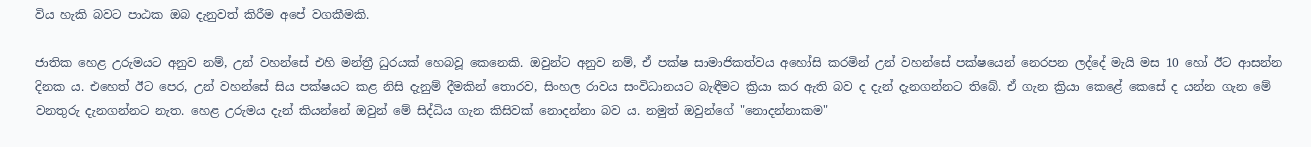විය හැකි බවට පාඨක ඔබ දැනුවත් කිරීම අපේ වගකීමකි.

ජාතික හෙළ උරුමයට අනුව නම්, උන් වහන්සේ එහි මන්ත්‍රී ධුරයක් හෙබවූ කෙනෙකි. ඔවුන්ට අනුව නම්, ඒ පක්ෂ සාමාජිකත්වය අහෝසි කරමින් උන් වහන්සේ පක්ෂයෙන් නෙරපන ලද්දේ මැයි මස 10 හෝ ඊට ආසන්න දිනක ය. එහෙත් ඊට පෙර, උන් වහන්සේ සිය පක්ෂයට කළ නිසි දැනුම් දීමකින් තොරව, සිංහල රාවය සංවිධානයට බැඳීමට ක්‍රියා කර ඇති බව ද දැන් දැනගන්නට තිබේ. ඒ ගැන ක්‍රියා කෙළේ කෙසේ ද යන්න ගැන මේ වනතුරු දැනගන්නට නැත. හෙළ උරුමය දැන් කියන්නේ ඔවුන් මේ සිද්ධිය ගැන කිසිවක් නොදන්නා බව ය. නමුත් ඔවුන්ගේ "නොදන්නාකම"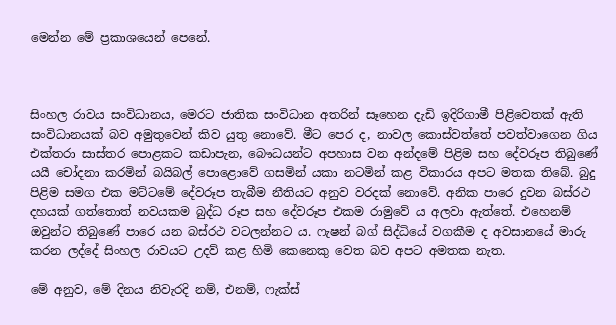මෙන්න මේ ප්‍රකාශයෙන් පෙනේ.



සිංහල රාවය සංවිධානය, මෙරට ජාතික සංවිධාන අතරින් සෑහෙන දැඩි ඉදිරිගාමී පිළිවෙතක් ඇති සංවිධානයක් බව අමුතුවෙන් කිව යුතු නොවේ. මීට පෙර ද, නාවල කොස්වත්තේ පවත්වාගෙන ගිය එක්තරා සාස්තර පොළකට කඩාපැන, බෞධයන්ට අපහාස වන අන්දමේ පිළිම සහ දේවරූප තිබුණේ යයී චෝදනා කරමින් බයිබල් පොළොවේ ගසමින් යකා නටමින් කළ විකාරය අපට මතක තිබේ. බුදු පිළිම සමග එක මට්ටමේ දේවරූප තැබීම නීතියට අනුව වරදක් නොවේ. අනික පාරෙ දුවන බස්රථ දහයක් ගත්තොත් නවයකම බුද්ධ රූප සහ දේවරූප එකම රාමුවේ ය අලවා ඇත්තේ. එහෙනම් ඔවුන්ට තිබුණේ පාරෙ යන බස්රථ වටලන්නට ය. ෆැෂන් බග් සිද්ධියේ වගකීම ද අවසානයේ මාරු කරන ලද්දේ සිංහල රාවයට උදව් කළ හිමි කෙනෙකු වෙත බව අපට අමතක නැත.

මේ අනුව, මේ දිනය නිවැරදි නම්, එනම්, ෆැක්ස්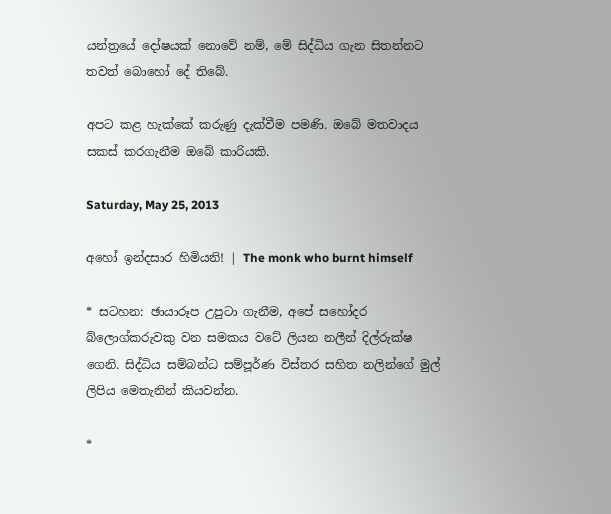යන්ත්‍රයේ දෝෂයක් නොවේ නම්, මේ සිද්ධිය ගැන සිතන්නට තවත් බොහෝ දේ තිබේ.

අපට කළ හැක්කේ කරුණු දැක්වීම පමණි. ඔබේ මතවාදය සකස් කරගැනීම ඔබේ කාරියකි.

Saturday, May 25, 2013

අහෝ ඉන්දසාර හිමියනි! | The monk who burnt himself

* සටහන: ඡායාරූප උපුටා ගැනීම, අපේ සහෝදර බ්ලොග්කරුවකු වන සමකය වටේ ලියන නලීන් දිල්රුක්ෂ ගෙනි. සිද්ධිය සම්බන්ධ සම්පූර්ණ විස්තර සහිත නලින්ගේ මුල් ලිපිය මෙතැනින් කියවන්න.

*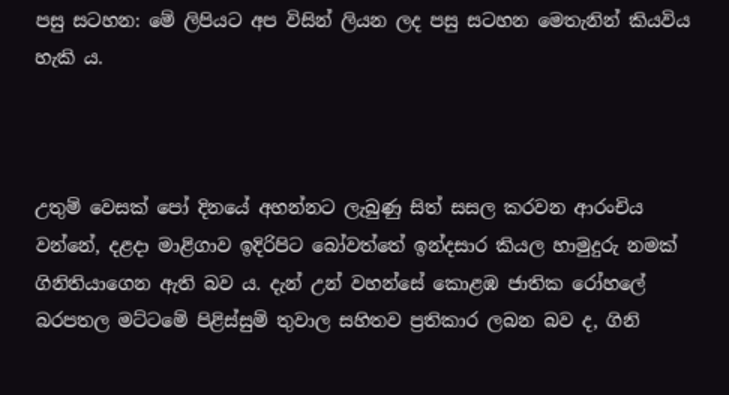පසු සටහන: මේ ලිපියට අප විසින් ලියන ලද පසු සටහන මෙතැනින් කියවිය හැකි ය.



උතුම් වෙසක් පෝ දිනයේ අහන්නට ලැබුණු සිත් සසල කරවන ආරංචිය වන්නේ, දළදා මාළිගාව ඉදිරිපිට බෝවත්තේ ඉන්දසාර කියල හාමුදුරු නමක් ගිනිතියාගෙන ඇති බව ය. දැන් උන් වහන්සේ කොළඹ ජාතික රෝහලේ බරපතල මට්ටමේ පිළිස්සුම් තුවාල සහිතව ප්‍රතිකාර ලබන බව ද, ගිනි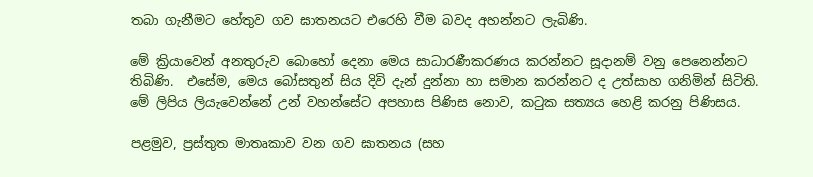තබා ගැනීමට හේතුව ගව ඝාතනයට එරෙහි වීම බවද අහන්නට ලැබිණි.

මේ ක්‍රියාවෙන් අනතුරුව බොහෝ දෙනා මෙය සාධාරණීකරණය කරන්නට සූදානම් වනු පෙනෙන්නට තිබිණි.  එසේම, මෙය බෝසතුන් සිය දිවි දැන් දුන්නා හා සමාන කරන්නට ද උත්සාහ ගනිමින් සිටිති. මේ ලිපිය ලියැවෙන්නේ උන් වහන්සේට අපහාස පිණිස නොව, කටුක සත්‍යය හෙළි කරනු පිණිසය.

පළමුව, ප්‍රස්තුත මාතෘකාව වන ගව ඝාතනය (සහ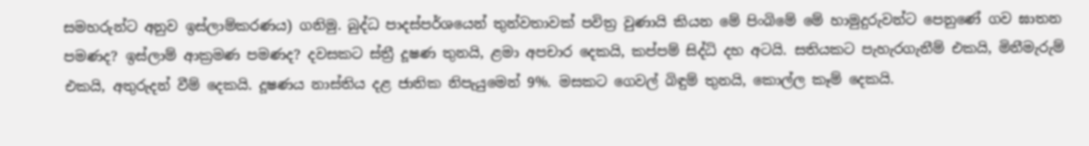සමහරුන්ට අනුව ඉස්ලාම්කරණය) ගනිමු. බුද්ධ පාදස්පර්ශයෙන් තුන්වතාවක් පවිත්‍ර වුණායි කියන මේ පිංබිමේ මේ හාමුදුරුවන්ට පෙනුණේ ගව ඝාතන පමණද? ඉස්ලාම් ආක්‍රමණ පමණද? දවසකට ස්ත්‍රී දූෂණ තුනයි, ළමා අපචාර දෙකයි, කප්පම් සිද්ධි දහ අටයි. සතියකට පැහැරගැනීම් එකයි, මිනීමැරුම් එකයි, අතුරුදන් වීම් දෙකයි. දූෂණය නාස්තිය දළ ජාතික නිපැයුමෙන් 9%. මසකට ගෙවල් බිඳුම් තුනයි, කොල්ල කෑම් දෙකයි.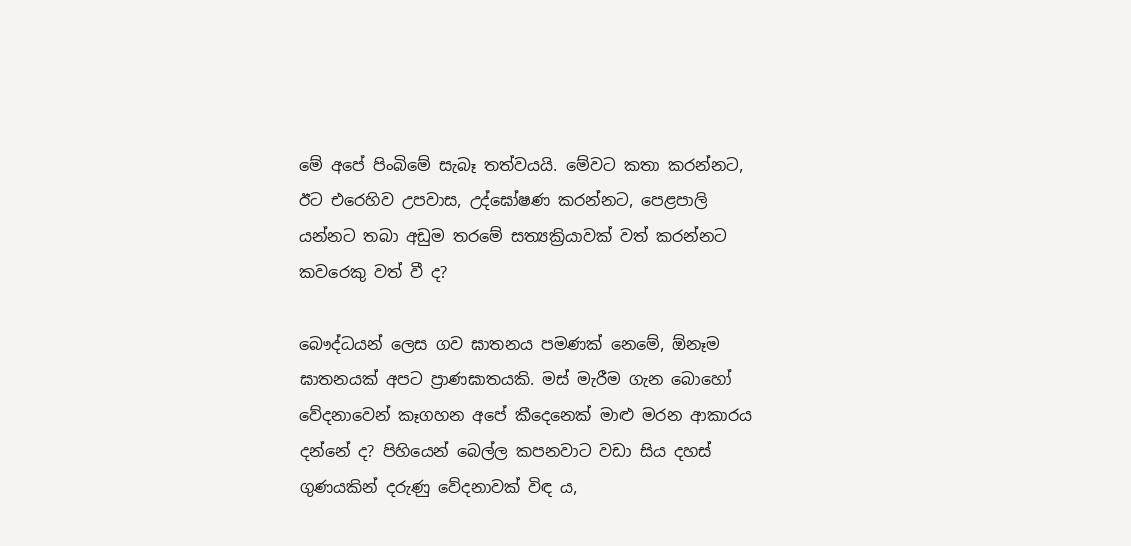මේ අපේ පිංබිමේ සැබෑ තත්වයයි. මේවට කතා කරන්නට, ඊට එරෙහිව උපවාස, උද්ඝෝෂණ කරන්නට, පෙළපාලි යන්නට තබා අඩුම තරමේ සත්‍යක්‍රියාවක් වත් කරන්නට කවරෙකු වත් වී ද?

බෞද්ධයන් ලෙස ගව ඝාතනය පමණක් නෙමේ, ඕනෑම ඝාතනයක් අපට ප්‍රාණඝාතයකි. මස් මැරීම ගැන බොහෝ වේදනාවෙන් කෑගහන අපේ කීදෙනෙක් මාළු මරන ආකාරය දන්නේ ද? පිහියෙන් බෙල්ල කපනවාට වඩා සිය දහස් ගුණයකින් දරුණු වේදනාවක් විඳ ය,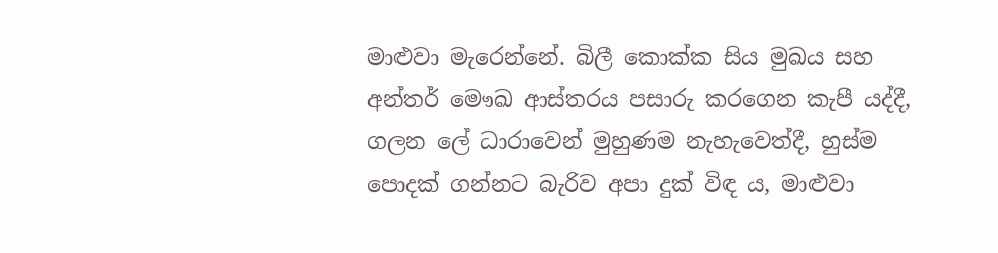මාළුවා මැරෙන්නේ. බිලී කොක්ක සිය මුඛය සහ අන්තර් මෞඛ ආස්තරය පසාරු කරගෙන කැපී යද්දී, ගලන ලේ ධාරාවෙන් මුහුණම නැහැවෙත්දී, හුස්ම පොදක් ගන්නට බැරිව අපා දුක් විඳ ය, මාළුවා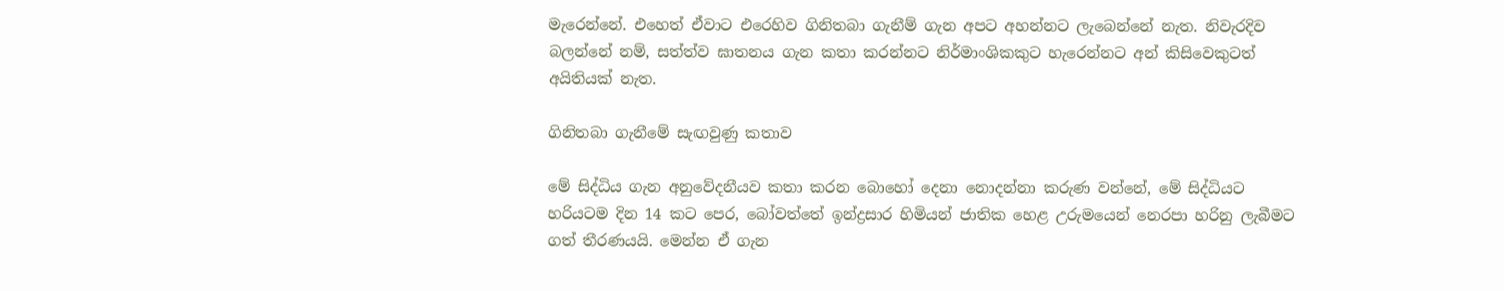මැරෙන්නේ. එහෙත් ඒවාට එරෙහිව ගිනිතබා ගැනීම් ගැන අපට අහන්නට ලැබෙන්නේ නැත. නිවැරදිව බලන්නේ නම්, සත්ත්ව ඝාතනය ගැන කතා කරන්නට නිර්මාංශිකකුට හැරෙන්නට අන් කිසිවෙකුටත් අයිතියක් නැත.

ගිනිතබා ගැනීමේ සැඟවුණු කතාව

මේ සිද්ධිය ගැන අනුවේදනීයව කතා කරන බොහෝ දෙනා නොදන්නා කරුණ වන්නේ, මේ සිද්ධියට හරියටම දින 14 කට පෙර, බෝවත්තේ ඉන්ද්‍රසාර හිමියන් ජාතික හෙළ උරුමයෙන් නෙරපා හරිනු ලැබීමට ගත් තීරණයයි. මෙන්න ඒ ගැන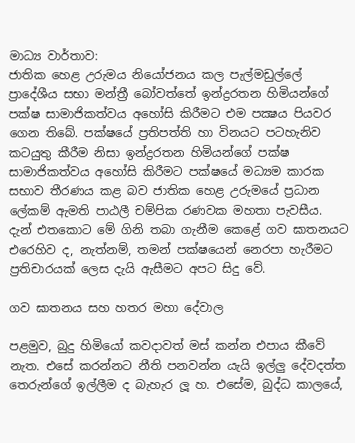මාධ්‍ය වාර්තාව:
ජාතික හෙළ උරුමය නියෝජනය කල පැල්මඩුල්ලේ ප්‍රාදේශීය සභා මන්ත්‍රී බෝවත්තේ ඉන්ද්‍රරතන හිමියන්ගේ පක්ෂ සාමාජිකත්වය අහෝසි කිරීමට එම පක්‍ෂය පියවර ගෙන තිබේ. පක්ෂයේ ප්‍රතිපත්ති හා විනයට පටහැනිව කටයුතු කීරීම නිසා ඉන්ද්‍රරතන හිමියන්ගේ පක්ෂ සාමාජිකත්වය අහෝසි කිරීමට පක්ෂයේ මධ්‍යම කාරක සභාව තීරණය කළ බව ජාතික හෙළ උරුමයේ ප්‍රධාන ලේකම් ඇමති පාඨලී චම්පික රණවක මහතා පැවසීය.
දැන් එතකොට මේ ගිනි තබා ගැනීම කෙළේ ගව ඝාතනයට එරෙහිව ද, නැත්නම්, තමන් පක්ෂයෙන් නෙරපා හැරීමට ප්‍රතිචාරයක් ලෙස දැයි ඇසීමට අපට සිදු වේ.

ගව ඝාතනය සහ හතර මහා දේවාල

පළමුව, බුදු හිමියෝ කවදාවත් මස් කන්න එපාය කීවේ නැත. එසේ කරන්නට නීති පනවන්න යැයි ඉල්ලු දේවදත්ත තෙරුන්ගේ ඉල්ලීම ද බැහැර ලූ හ. එසේම, බුද්ධ කාලයේ,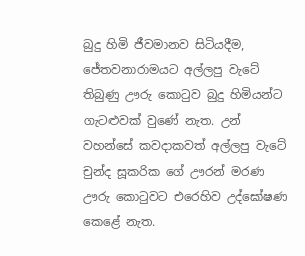බුදු හිමි ජීවමානව සිටියදීම, ජේතවනාරාමයට අල්ලපු වැටේ තිබුණු ඌරු කොටුව බුදු හිමියන්ට ගැටළුවක් වුණේ නැත. උන් වහන්සේ කවදාකවත් අල්ලපු වැටේ චුන්ද සූකරික ගේ ඌරන් මරණ ඌරු කොටුවට එරෙහිව උද්ඝෝෂණ කෙළේ නැත.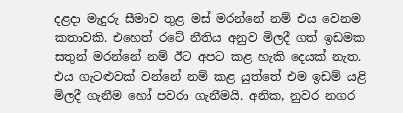දළදා මැදුරු සීමාව තුළ මස් මරන්නේ නම් එය වෙනම කතාවකි. එහෙත් රටේ නීතිය අනුව මිලදී ගත් ඉඩමක සතුන් මරන්නේ නම් ඊට අපට කළ හැකි දෙයක් නැත. එය ගැටළුවක් වන්නේ නම් කළ යුත්තේ එම ඉඩම් යළි මිලදී ගැනීම හෝ පවරා ගැනීමයි. අනික, නුවර නගර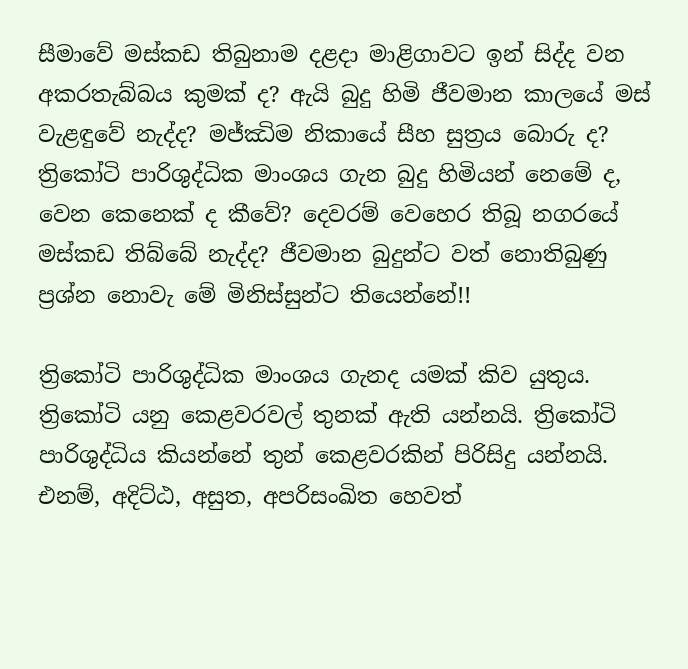සීමාවේ මස්කඩ තිබුනාම දළදා මාළිගාවට ඉන් සිද්ද වන අකරතැබ්බය කුමක් ද? ඇයි බුදු හිමි ජීවමාන කාලයේ මස් වැළඳුවේ නැද්ද? මජ්ඣිම නිකායේ සීහ සුත්‍රය බොරු ද? ත්‍රිකෝටි පාරිශුද්ධික මාංශය ගැන බුදු හිමියන් නෙමේ ද, වෙන කෙනෙක් ද කීවේ? දෙවරම් වෙහෙර තිබූ නගරයේ මස්කඩ තිබ්බේ නැද්ද? ජීවමාන බුදුන්ට වත් නොතිබුණු ප්‍රශ්න නොවැ මේ මිනිස්සුන්ට තියෙන්නේ!!

ත්‍රිකෝටි පාරිශුද්ධික මාංශය ගැනද යමක් කිව යුතුය.  ත්‍රිකෝටි යනු කෙළවරවල් තුනක් ඇති යන්නයි. ත්‍රිකෝටි පාරිශුද්ධිය කියන්නේ තුන් කෙළවරකින් පිරිසිදු යන්නයි. එනම්, අදිට්ඨ, අසුත, අපරිසංඛිත හෙවත්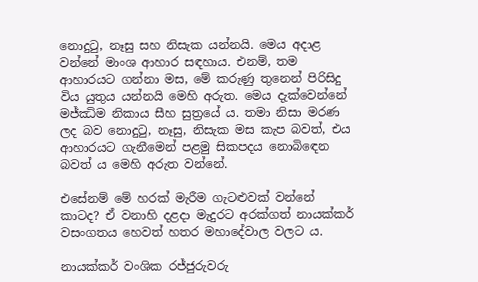නොදුටු, නෑසු සහ නිසැක යන්නයි. මෙය අදාළ වන්නේ මාංශ ආහාර සඳහාය. එනම්, තම ආහාරයට ගන්නා මස, මේ කරුණු තුනෙන් පිරිසිදු විය යුතුය යන්නයි මෙහි අරුත. මෙය දැක්වෙන්නේ මජ්ඣිම නිකාය සීහ සුත්‍රයේ ය. තමා නිසා මරණ ලද බව නොදුටු, නෑසු, නිසැක මස කැප බවත්, එය ආහාරයට ගැනීමෙන් පළමු සිකපදය නොබිඳෙන බවත් ය මෙහි අරුත වන්නේ.

එසේනම් මේ හරක් මැරීම ගැටළුවක් වන්නේ කාටද? ඒ වනාහි දළදා මැදුරට අරක්ගත් නායක්කර් වසංගතය හෙවත් හතර මහාදේවාල වලට ය.

නායක්කර් වංශික රජ්ජුරුවරු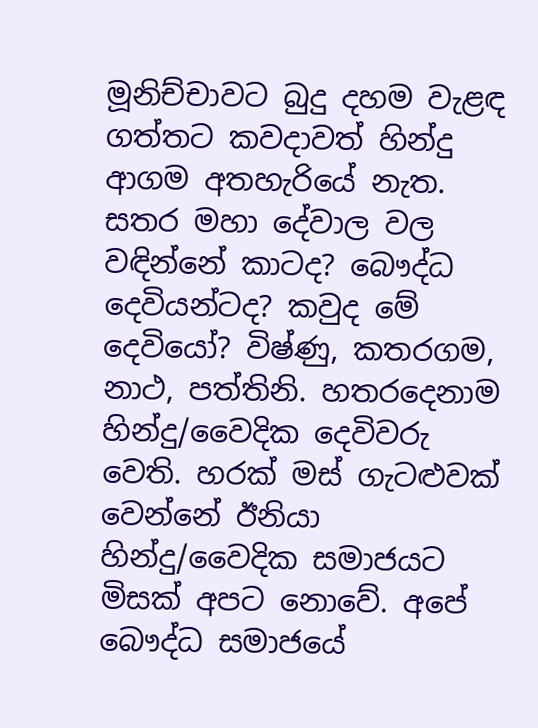මූනිච්චාවට බුදු දහම වැළඳ ගත්තට කවදාවත් හින්දු ආගම අතහැරියේ නැත. සතර මහා දේවාල වල වඳින්නේ කාටද? බෞද්ධ දෙවියන්ටද? කවුද මේ දෙවියෝ? විෂ්ණු, කතරගම, නාථ, පත්තිනි. හතරදෙනාම හින්දු/වෛදික දෙවිවරු වෙති. හරක් මස් ගැටළුවක් වෙන්නේ ඊනියා හින්දු/වෛදික සමාජයට මිසක් අපට නොවේ. අපේ බෞද්ධ සමාජයේ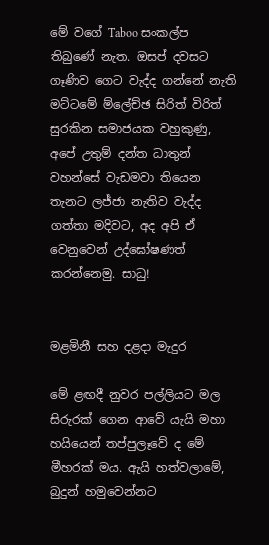මේ වගේ Taboo සංකල්ප තිබුණේ නැත. ඔසප් දවසට ගෑණිව ගෙට වැද්ද ගන්නේ නැති මට්ටමේ ම්ලේච්ඡ සිරිත් විරිත් සුරකින සමාජයක වහුකුණු, අපේ උතුම් දන්ත ධාතුන් වහන්සේ වැඩමවා තියෙන තැනට ලජ්ජා නැතිව වැද්ද ගත්තා මදිවට, අද අපි ඒ වෙනුවෙන් උද්ඝෝෂණත් කරන්නෙමු. සාධු!


මළමිනී සහ දළදා මැදුර

මේ ළඟදී නුවර පල්ලියට මල සිරුරක් ගෙන ආවේ යැයි මහා හයියෙන් තප්පුලෑවේ ද මේ මීහරක් මය. ඇයි හත්වලාමේ, බුදුන් හමුවෙන්නට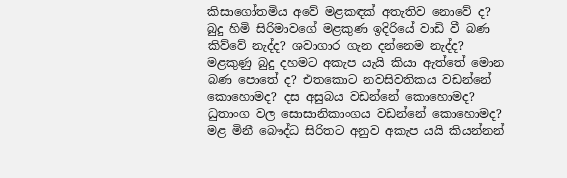කිසාගෝතමිය අවේ මළකඳක් අතැතිව නොවේ ද? බුදු හිමි සිරිමාවගේ මළකුණ ඉදිරියේ වාඩි වී බණ කිව්වේ නැද්ද? ශවාගාර ගැන දන්නෙම නැද්ද? මළකුණු බුදු දහමට අකැප යැයි කියා ඇත්තේ මොන බණ පොතේ ද? එතකොට නවසිවතිකය වඩන්නේ කොහොමද? දස අසුබය වඩන්නේ කොහොමද? ධුතාංග වල සොසානිකාංගය වඩන්නේ කොහොමද? මළ මිනී බෞද්ධ සිරිතට අනුව අකැප යයි කියන්නන්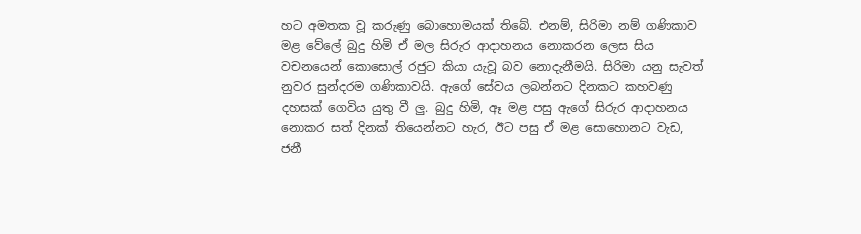හට අමතක වූ කරුණු බොහොමයක් තිබේ. එනම්, සිරිමා නම් ගණිකාව මළ වේලේ බුදු හිමි ඒ මල සිරුර ආදාහනය නොකරන ලෙස සිය වචනයෙන් කොසොල් රජුට කියා යැවූ බව නොදැනීමයි. සිරිමා යනු සැවත් නුවර සුන්දරම ගණිකාවයි. ඇගේ සේවය ලබන්නට දිනකට කහවණු දහසක් ගෙවිය යුතු වී ලු. බුදු හිමි, ඈ මළ පසු ඇගේ සිරුර ආදාහනය නොකර සත් දිනක් තියෙන්නට හැර, ඊට පසු ඒ මළ සොහොනට වැඩ, ජනී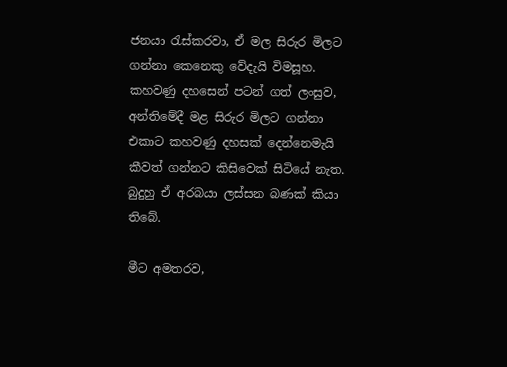ජනයා රැස්කරවා, ඒ මල සිරුර මිලට ගන්නා කෙනෙකු වේදැයි විමසූහ. කහවණු දහසෙන් පටන් ගත් ලංසුව, අන්තිමේදී මළ සිරුර මිලට ගන්නා එකාට කහවණු දහසක් දෙන්නෙමැයි කීවත් ගන්නට කිසිවෙක් සිටියේ නැත. බුදුහු ඒ අරබයා ලස්සන බණක් කියා තිබේ.

මීට අමතරව,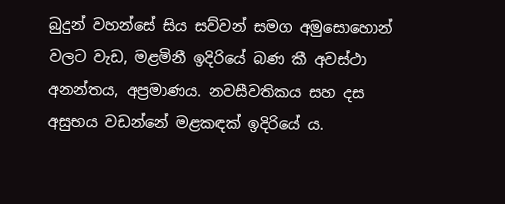බුදුන් වහන්සේ සිය සව්වන් සමග අමුසොහොන් වලට වැඩ, මළමිනී ඉදිරියේ බණ කී අවස්ථා අනන්තය, අප්‍රමාණය. නවසීවතිකය සහ දස අසුභය වඩන්නේ මළකඳක් ඉදිරියේ ය.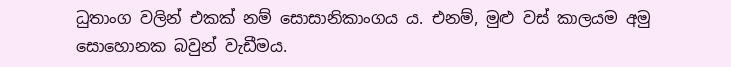ධුතාංග වලින් එකක් නම් සොසානිකාංගය ය. එනම්, මුළු වස් කාලයම අමු සොහොනක බවුන් වැඩීමය.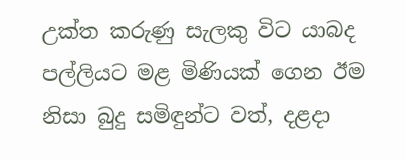උක්ත කරුණු සැලකු විට යාබද පල්ලියට මළ මිණියක් ගෙන ඊම නිසා බුදු සමිඳුන්ට වත්, දළදා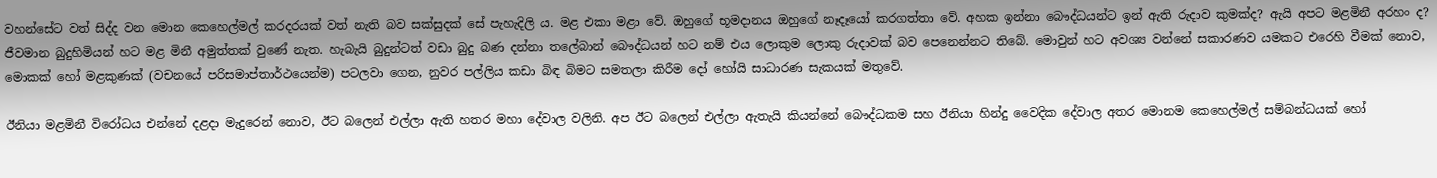වහන්සේට වත් සිද්ද වන මොන කෙහෙල්මල් කරදරයක් වත් නැති බව සක්සුදක් සේ පැහැදිලි ය. මළ එකා මළා වේ. ඔහුගේ භූමදානය ඔහුගේ නෑදෑයෝ කරගත්තා වේ. අහක ඉන්නා බෞද්ධයන්ට ඉන් ඇති රුදාව කුමක්ද? ඇයි අපට මළමිනී අරහං ද? ජීවමාන බුදුහිමියන් හට මළ මිනී අමුත්තක් වුණේ නැත. හැබැයි බුදුන්ටත් වඩා බුදු බණ දන්නා තලේබාන් බෞද්ධයන් හට නම් එය ලොකුම ලොකු රුදාවක් බව පෙනෙන්නට තිබේ. මොවුන් හට අවශ්‍ය වන්නේ සකාරණව යමකට එරෙහි වීමක් නොව, මොකක් හෝ මළකුණක් (වචනයේ පරිසමාප්තාර්ථයෙන්ම) පටලවා ගෙන, නුවර පල්ලිය කඩා බිඳ බිමට සමතලා කිරීම දෝ හෝයි සාධාරණ සැකයක් මතුවේ.

ඊනියා මළමිනී විරෝධය එන්නේ දළදා මැදුරෙන් නොව, ඊට බලෙන් එල්ලා ඇති හතර මහා දේවාල වලිනි. අප ඊට බලෙන් එල්ලා ඇතැයි කියන්නේ බෞද්ධකම සහ ඊනියා හින්දු වෛදික දේවාල අතර මොනම කෙහෙල්මල් සම්බන්ධයක් හෝ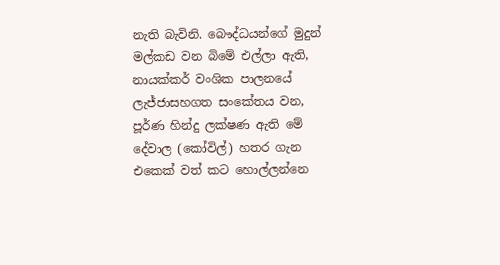නැති බැවිනි. බෞද්ධයන්ගේ මුදුන් මල්කඩ වන බිමේ එල්ලා ඇති, නායක්කර් වංශික පාලනයේ ලැජ්ජාසහගත සංකේතය වන, පූර්ණ හින්දු ලක්ෂණ ඇති මේ දේවාල (කෝවිල්) හතර ගැන එකෙක් වත් කට හොල්ලන්නෙ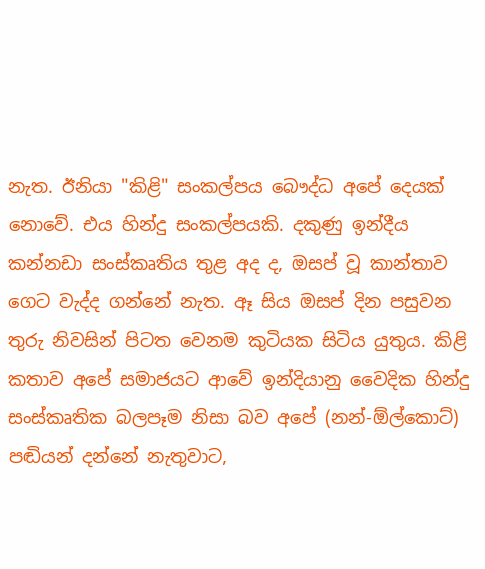නැත. ඊනියා "කිළි" සංකල්පය බෞද්ධ අපේ දෙයක් නොවේ. එය හින්දු සංකල්පයකි. දකුණු ඉන්දීය කන්නඩා සංස්‌කෘතිය තුළ අද ද, ඔසප් වූ කාන්තාව ගෙට වැද්ද ගන්නේ නැත. ඈ සිය ඔසප් දින පසුවන තුරු නිවසින් පිටත වෙනම කුටියක සිටිය යුතුය. කිළි කතාව අපේ සමාජයට ආවේ ඉන්දියානු වෛදික හින්දු සංස්කෘතික බලපෑම නිසා බව අපේ (නන්-ඕල්කොට්) පඬියන් දන්නේ නැතුවාට,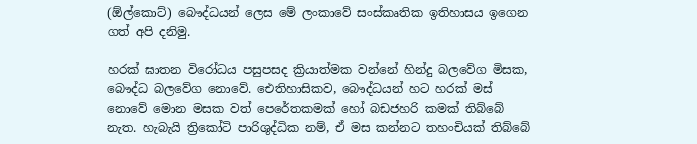(ඕල්කොට්) බෞද්ධයන් ලෙස මේ ලංකාවේ සංස්කෘතික ඉතිහාසය ඉගෙන ගත් අපි දනිමු.

හරක් ඝාතන විරෝධය පසුපසද ක්‍රියාත්මක වන්නේ හින්දු බලවේග මිසක, බෞද්ධ බලවේග නොවේ. ඓතිහාසිකව, බෞද්ධයන් හට හරක් මස් නොවේ මොන මසක වත් පෙරේතකමක් හෝ බඩජහරි කමක් තිබ්බේ නැත. හැබැයි ත්‍රිකෝටි පාරිශුද්ධික නම්, ඒ මස කන්නට තහංචියක් තිබ්බේ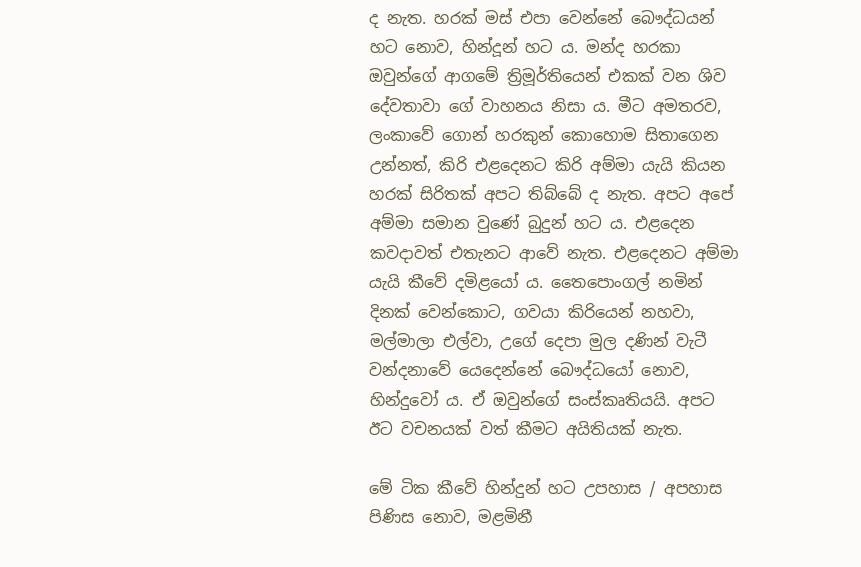ද නැත. හරක් මස් එපා වෙන්නේ බෞද්ධයන් හට නොව, හින්දූන් හට ය. මන්ද හරකා ඔවුන්ගේ ආගමේ ත්‍රිමූර්තියෙන් එකක් වන ශිව දේවතාවා ගේ වාහනය නිසා ය. මීට අමතරව, ලංකාවේ ගොන් හරකුන් කොහොම සිතාගෙන උන්නත්, කිරි එළදෙනට කිරි අම්මා යැයි කියන හරක් සිරිතක් අපට තිබ්බේ ද නැත. අපට අපේ අම්මා සමාන වුණේ බුදුන් හට ය. එළදෙන කවදාවත් එතැනට ආවේ නැත. එළදෙනට අම්මා යැයි කීවේ දමිළයෝ ය. තෛපොංගල් නමින් දිනක් වෙන්කොට, ගවයා කිරියෙන් නහවා, මල්මාලා එල්වා, උගේ දෙපා මුල දණින් වැටී වන්දනාවේ යෙදෙන්නේ බෞද්ධයෝ නොව, හින්දුවෝ ය. ඒ ඔවුන්ගේ සංස්කෘතියයි. අපට ඊට වචනයක් වත් කීමට අයිතියක් නැත.

මේ ටික කීවේ හින්දුන් හට උපහාස / අපහාස පිණිස නොව, මළමිනී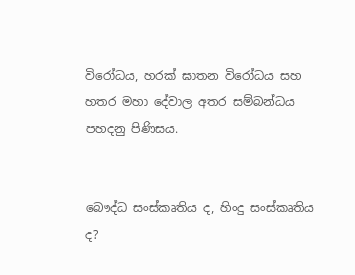විරෝධය, හරක් ඝාතන විරෝධය සහ හතර මහා දේවාල අතර සම්බන්ධය පහදනු පිණිසය.


බෞද්ධ සංස්කෘතිය ද, හිංදු සංස්‌කෘතිය ද?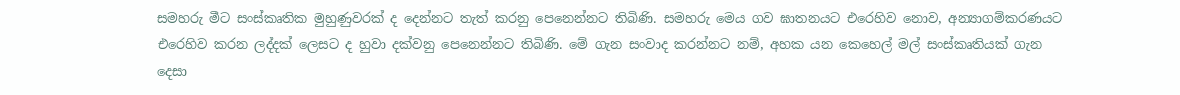සමහරු මීට සංස්කෘතික මුහුණුවරක් ද දෙන්නට තැත් කරනු පෙනෙන්නට තිබිණි. සමහරු මෙය ගව ඝාතනයට එරෙහිව නොව, අන්‍යාගම්කරණයට එරෙහිව කරන ලද්දක් ලෙසට ද හුවා දක්වනු පෙනෙන්නට තිබිණි. මේ ගැන සංවාද කරන්නට නම්, අහක යන කෙහෙල් මල් සංස්කෘතියක් ගැන දෙසා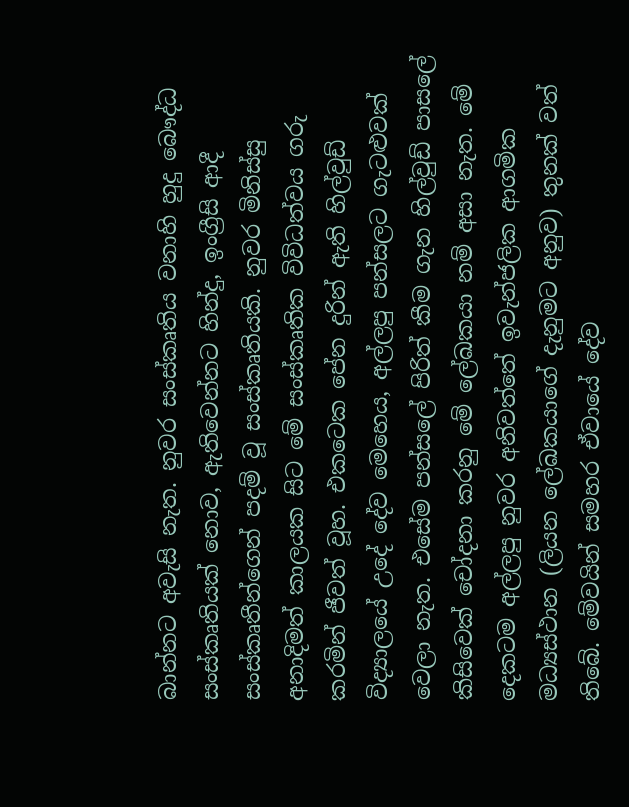බාන්නට අවැසි නැත. නුවර සංස්‌කෘතිය වනාහි හුදු බෞද්ධ සංස්කෘතියක් නොව, ඇතිවෙන්නට හින්දු, ඉංග්‍රීසි ආදී සංස්කෘතීන්ගෙන් පදම් වූ සංස්කෘතියකි. නුවර මිනිස්සු අනාදිමත් කාලයක සිට මේ සංස්කෘතික විවිධත්වය ගරු කරමින් ජීවත් වූහ. එකටෙක පේන දුරින් ඇති හිල්වුඩ් විද්‍යාලයේ උදේ දේව මෙහෙය, අල්ලපු පන්සලට ගැටළුවක් වෙලා නැත. එසේම පන්සලේ පිරිත් කීම ගැන හිල්වුඩ් පාසලේ කිසිවෙක් චෝදනා කරනු මේ ලේඛකයා නම් අසා නැත. මේ දෙකටම අල්ලපු නුවර අනිවත්තේ ඉවැන්ජලික ආගමික මධ්‍යස්ථාන (ලියන ලේඛකයාගේ දැනුමට අනුව) තුනක් වත් තිබේ. මේවයින් සමහර ඒවායේ දේව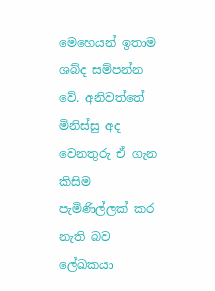මෙහෙයන් ඉතාම ශබ්ද සම්පන්න වේ. අනිවත්තේ මිනිස්සු අද වෙනතුරු ඒ ගැන කිසිම පැමිණිල්ලක් කර නැති බව ලේඛකයා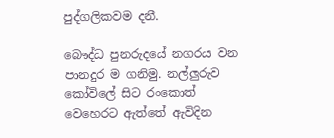පුද්ගලිකවම දනී.

බෞද්ධ පුනරුදයේ නගරය වන පානදුර ම ගනිමු. නල්ලුරුව කෝවිලේ සිට රංකොත් වෙහෙරට ඇත්තේ ඇවිදින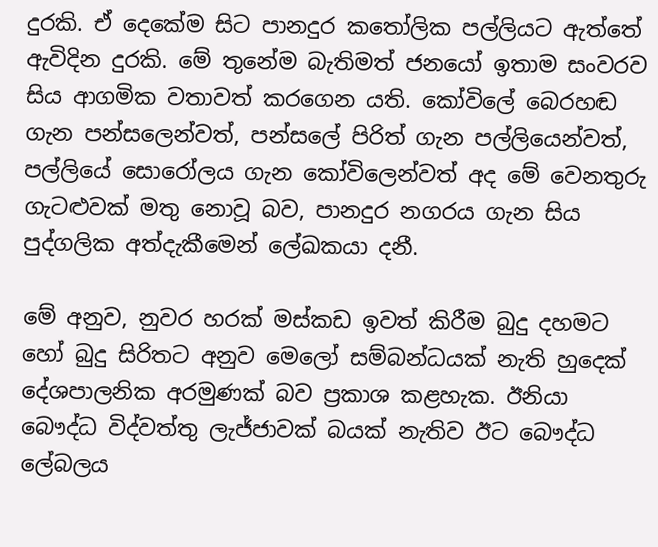දුරකි. ඒ දෙකේම සිට පානදුර කතෝලික පල්ලියට ඇත්තේ ඇවිදින දුරකි. මේ තුනේම බැතිමත් ජනයෝ ඉතාම සංවරව සිය ආගමික වතාවත් කරගෙන යති. කෝවිලේ බෙරහඬ ගැන පන්සලෙන්වත්, පන්සලේ පිරිත් ගැන පල්ලියෙන්වත්, පල්ලියේ සොරෝලය ගැන කෝවිලෙන්වත් අද මේ වෙනතුරු ගැටළුවක් මතු නොවූ බව, පානදුර නගරය ගැන සිය පුද්ගලික අත්දැකීමෙන් ලේඛකයා දනී.

මේ අනුව, නුවර හරක් මස්කඩ ඉවත් කිරීම බුදු දහමට හෝ බුදු සිරිතට අනුව මෙලෝ සම්බන්ධයක් නැති හුදෙක් දේශපාලනික අරමුණක් බව ප්‍රකාශ කළහැක. ඊනියා බෞද්ධ විද්වත්තු ලැජ්ජාවක් බයක් නැතිව ඊට බෞද්ධ ලේබලය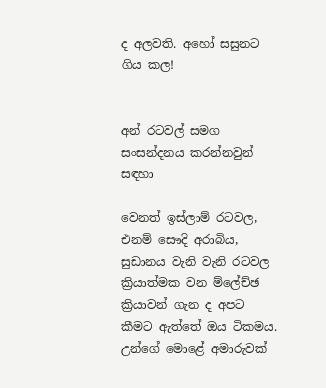ද අලවති. අහෝ සසුනට ගිය කල!


අන් රටවල් සමග සංසන්දනය කරන්නවුන් සඳහා

වෙනත් ඉස්ලාම් රටවල, එනම් සෞදි අරාබිය, සුඩානය වැනි වැනි රටවල ක්‍රියාත්මක වන ම්ලේච්ඡ ක්‍රියාවන් ගැන ද අපට කීමට ඇත්තේ ඔය ටිකමය. උන්ගේ මොළේ අමාරුවක්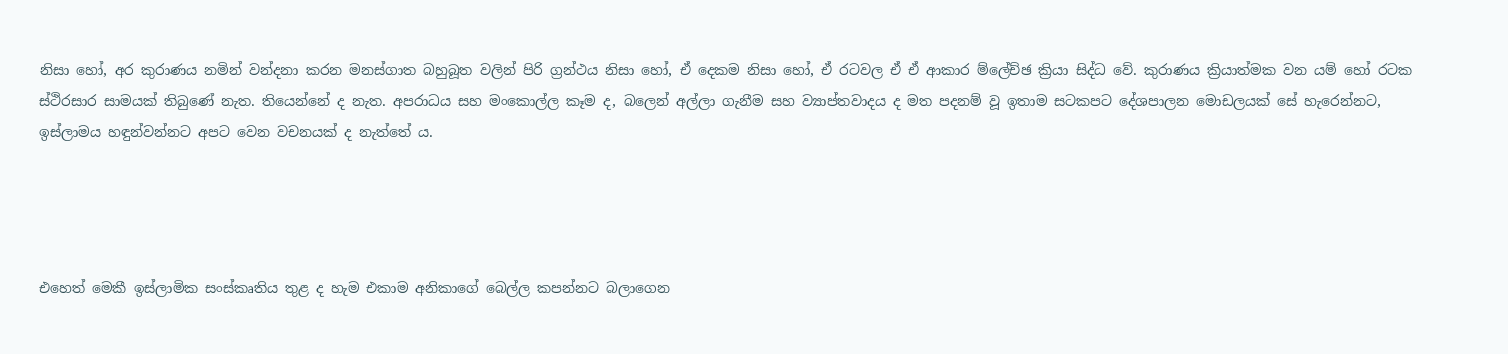නිසා හෝ, අර කුරාණය නමින් වන්දනා කරන මනස්ගාත බහුබූත වලින් පිරි ග්‍රන්ථය නිසා හෝ, ඒ දෙකම නිසා හෝ, ඒ රටවල ඒ ඒ ආකාර ම්ලේච්ඡ ක්‍රියා සිද්ධ වේ. කුරාණය ක්‍රියාත්මක වන යම් හෝ රටක ස්ථිරසාර සාමයක් තිබුණේ නැත. තියෙන්නේ ද නැත. අපරාධය සහ මංකොල්ල කෑම ද, බලෙන් අල්ලා ගැනීම සහ ව්‍යාප්තවාදය ද මත පදනම් වූ ඉතාම සටකපට දේශපාලන මොඩලයක් සේ හැරෙන්නට, ඉස්ලාමය හඳුන්වන්නට අපට වෙන වචනයක් ද නැත්තේ ය.




එහෙත් මෙකී ඉස්ලාමික සංස්‌කෘතිය තුළ ද හැම එකාම අනිකාගේ බෙල්ල කපන්නට බලාගෙන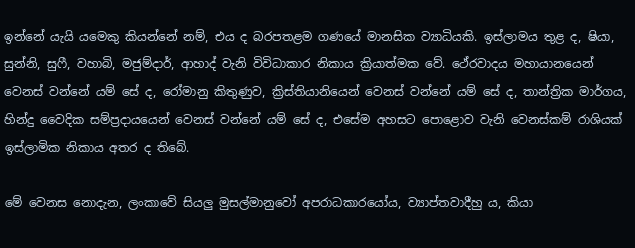ඉන්නේ යැයි යමෙකු කියන්නේ නම්, එය ද බරපතළම ගණයේ මානසික ව්‍යාධියකි. ඉස්ලාමය තුළ ද, ෂියා, සුන්නි, සුෆී, වහාබි, මජුම්දාර්, ආහාද් වැනි විවිධාකාර නිකාය ක්‍රියාත්මක වේ. ථේරවාදය මහායානයෙන් වෙනස් වන්නේ යම් සේ ද, රෝමානු කිතුණුව, ක්‍රිස්තියානියෙන් වෙනස් වන්නේ යම් සේ ද, තාන්ත්‍රික මාර්ගය, හින්දු වෛදික සම්ප්‍රදායයෙන් වෙනස් වන්නේ යම් සේ ද, එසේම අහසට පොළොව වැනි වෙනස්කම් රාශියක් ඉස්ලාමික නිකාය අතර ද තිබේ.

මේ වෙනස නොදැන, ලංකාවේ සියලු මුසල්මානුවෝ අපරාධකාරයෝය, ව්‍යාප්තවාදීහු ය, කියා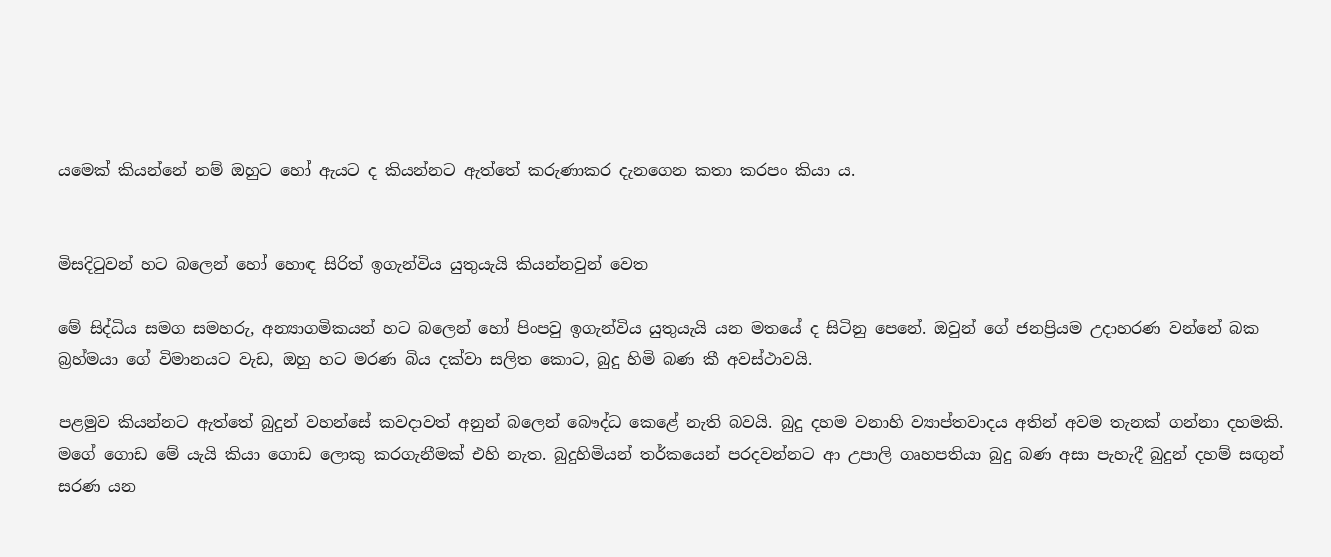යමෙක් කියන්නේ නම් ඔහුට හෝ ඇයට ද කියන්නට ඇත්තේ කරුණාකර දැනගෙන කතා කරපං කියා ය.


මිසදිටුවන් හට බලෙන් හෝ හොඳ සිරිත් ඉගැන්විය යුතුයැයි කියන්නවුන් වෙත

මේ සිද්ධිය සමග සමහරු, අන්‍යාගමිකයන් හට බලෙන් හෝ පිංපවු ඉගැන්විය යුතුයැයි යන මතයේ ද සිටිනු පෙනේ. ඔවුන් ගේ ජනප්‍රියම උදාහරණ වන්නේ බක බ්‍රහ්මයා ගේ විමානයට වැඩ, ඔහු හට මරණ බිය දක්වා සලිත කොට, බුදු හිමි බණ කී අවස්ථාවයි.

පළමුව කියන්නට ඇත්තේ බුදුන් වහන්සේ කවදාවත් අනුන් බලෙන් බෞද්ධ කෙළේ නැති බවයි. බුදු දහම වනාහි ව්‍යාප්තවාදය අතින් අවම තැනක් ගන්නා දහමකි. මගේ ගොඩ මේ යැයි කියා ගොඩ ලොකු කරගැනීමක් එහි නැත. බුදුහිමියන් තර්කයෙන් පරදවන්නට ආ උපාලි ගෘහපතියා බුදු බණ අසා පැහැදී බුදුන් දහම් සඟුන් සරණ යන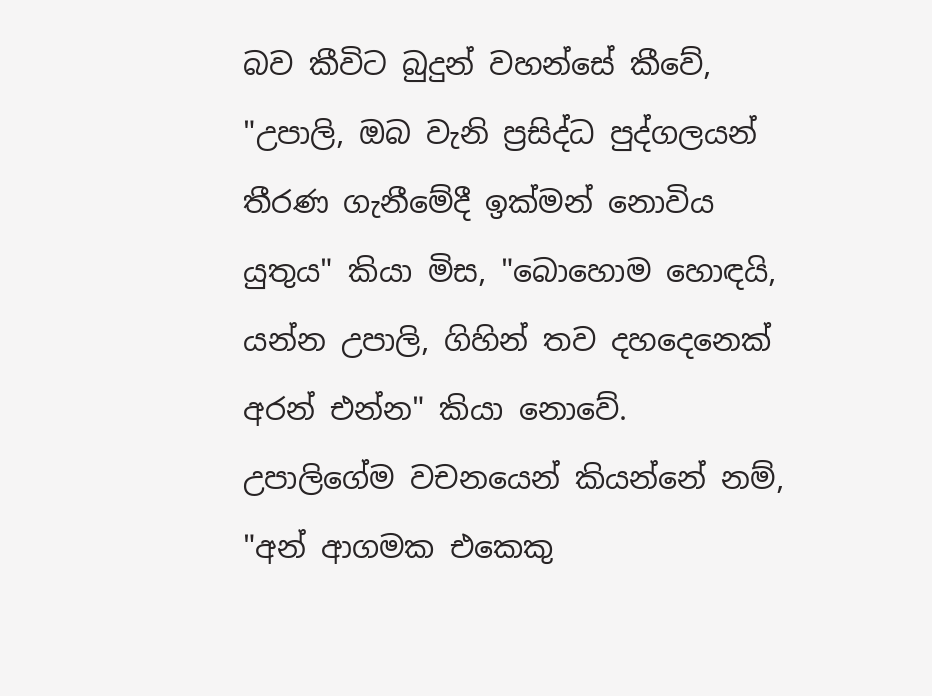බව කීවිට බුදුන් වහන්සේ කීවේ, "උපාලි, ඔබ වැනි ප්‍රසිද්ධ පුද්ගලයන් තීරණ ගැනීමේදී ඉක්මන් නොවිය යුතුය" කියා මිස, "බොහොම හොඳයි, යන්න උපාලි, ගිහින් තව දහදෙනෙක් අරන් එන්න" කියා නොවේ. උපාලිගේම වචනයෙන් කියන්නේ නම්, "අන් ආගමක එකෙකු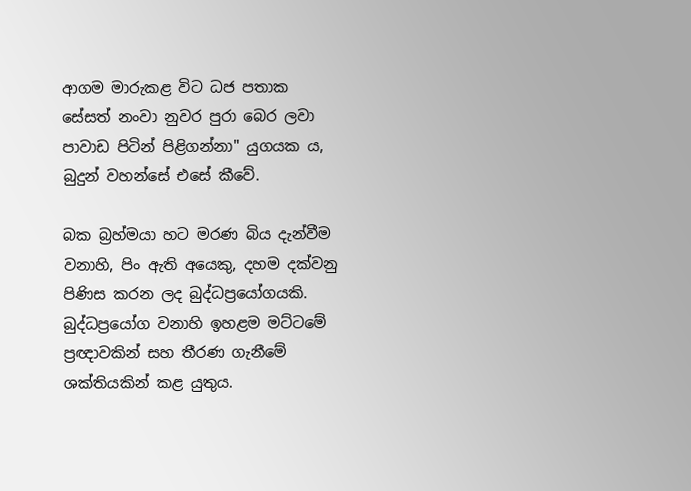ආගම මාරුකළ විට ධජ පතාක සේසත් නංවා නුවර පුරා බෙර ලවා පාවාඩ පිටින් පිළිගන්නා" යුගයක ය, බුදුන් වහන්සේ එසේ කීවේ.

බක බ්‍රහ්මයා හට මරණ බිය දැන්වීම වනාහි, පිං ඇති අයෙකු, දහම දක්වනු පිණිස කරන ලද බුද්ධප්‍රයෝගයකි. බුද්ධප්‍රයෝග වනාහි ඉහළම මට්ටමේ ප්‍රඥාවකින් සහ තීරණ ගැනීමේ ශක්තියකින් කළ යුතුය.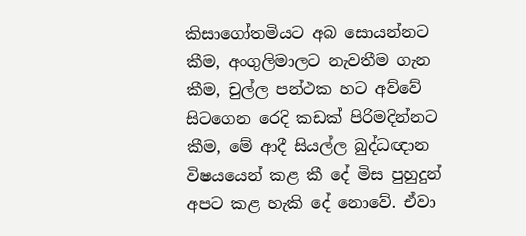කිසාගෝතමියට අබ සොයන්නට කීම, අංගුලිමාලට නැවතීම ගැන කීම, චුල්ල පන්ථක හට අව්වේ සිටගෙන රෙදි කඩක් පිරිමදින්නට කීම, මේ ආදී සියල්ල බුද්ධඥාන විෂයයෙන් කළ කී දේ මිස පුහුදුන් අපට කළ හැකි දේ නොවේ. ඒවා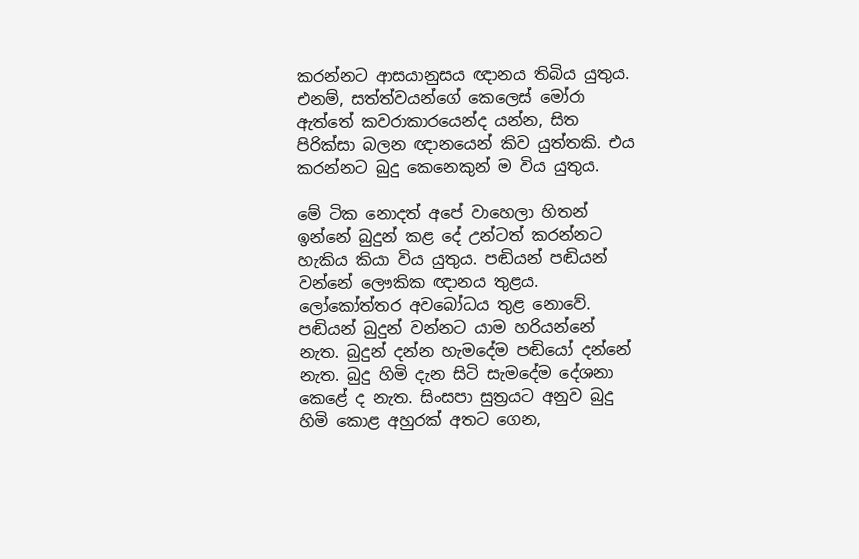කරන්නට ආසයානුසය ඥානය තිබිය යුතුය. එනම්, සත්ත්වයන්ගේ කෙලෙස් මෝරා ඇත්තේ කවරාකාරයෙන්ද යන්න, සිත පිරික්සා බලන ඥානයෙන් කිව යුත්තකි. එය කරන්නට බුදු කෙනෙකුන් ම විය යුතුය.

මේ ටික නොදත් අපේ වාහෙලා හිතන් ඉන්නේ බුදුන් කළ දේ උන්ටත් කරන්නට හැකිය කියා විය යුතුය. පඬියන් පඬියන් වන්නේ ලෞකික ඥානය තුළය. ලෝකෝත්තර අවබෝධය තුළ නොවේ. පඬියන් බුදුන් වන්නට යාම හරියන්නේ නැත. බුදුන් දන්න හැමදේම පඬියෝ දන්නේ නැත. බුදු හිමි දැන සිටි සැමදේම දේශනා කෙළේ ද නැත. සිංසපා සුත්‍රයට අනුව බුදු හිමි කොළ අහුරක් අතට ගෙන,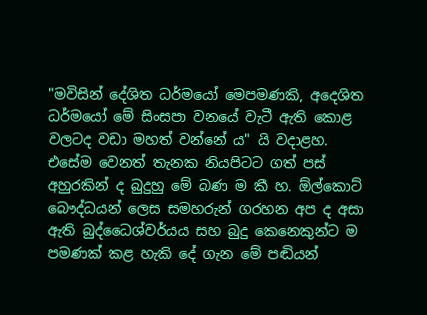"මවිසින් දේශිත ධර්මයෝ මෙපමණකි, අදෙශිත ධර්මයෝ මේ සිංසපා වනයේ වැටී ඇති කොළ වලටද වඩා මහත් වන්නේ ය" යි වදාළහ. එසේම වෙනත් තැනක නියපිටට ගත් පස් අහුරකින් ද බුදුහු මේ බණ ම කී හ. ඕල්කොට් බෞද්ධයන් ලෙස සමහරුන් ගරහන අප ද අසා ඇති බුද්ධෛශ්වර්යය සහ බුදු කෙනෙකුන්ට ම පමණක් කළ හැකි දේ ගැන මේ පඬියන්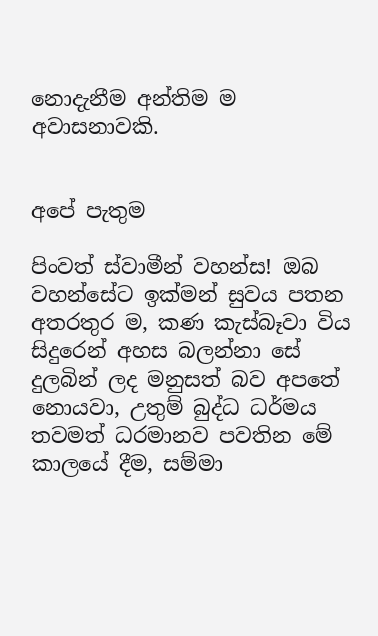නොදැනීම අන්තිම ම අවාසනාවකි.


අපේ පැතුම

පිංවත් ස්වාමීන් වහන්ස! ඔබ වහන්සේට ඉක්මන් සුවය පතන අතරතුර ම, කණ කැස්බෑවා විය සිදුරෙන් අහස බලන්නා සේ දුලබින් ලද මනුසත් බව අපතේ නොයවා, උතුම් බුද්ධ ධර්මය තවමත් ධරමානව පවතින මේ කාලයේ දීම, සම්මා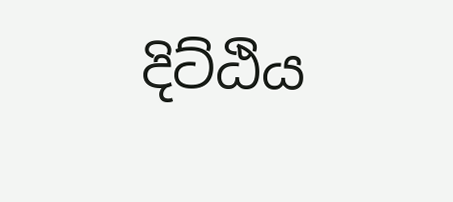දිට්ඨිය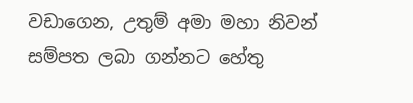වඩාගෙන, උතුම් අමා මහා නිවන් සම්පත ලබා ගන්නට හේතු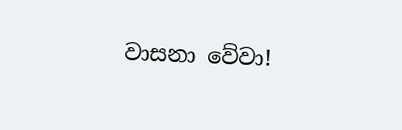වාසනා වේවා!